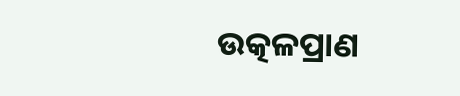ଉତ୍କଳପ୍ରାଣ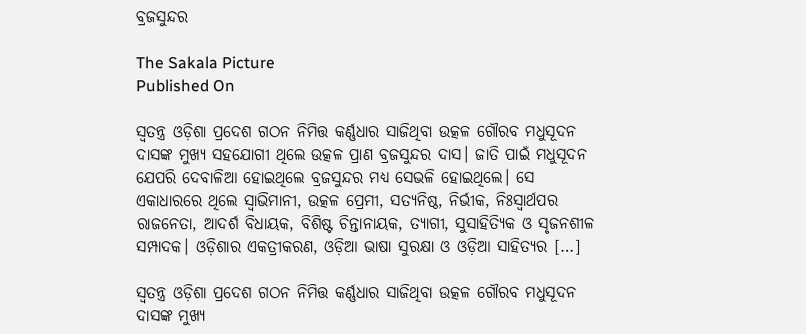ବ୍ରଜସୁନ୍ଦର

The Sakala Picture
Published On

ସ୍ବତନ୍ତ୍ର ଓଡ଼ିଶା ପ୍ରଦେଶ ଗଠନ ନିମିତ୍ତ କର୍ଣ୍ଣଧାର ସାଜିଥିବା ଉତ୍କଳ ଗୌରବ ମଧୁସୂଦନ ଦାସଙ୍କ ମୁଖ୍ୟ ସହଯୋଗୀ ଥିଲେ ଉତ୍କଳ ପ୍ରାଣ ବ୍ରଜସୁନ୍ଦର ଦାସ। ଜାତି ପାଇଁ ମଧୁସୂଦନ ଯେପରି ଦେବାଳିଆ ହୋଇଥିଲେ ବ୍ରଜସୁନ୍ଦର ମଧ୍ୟ ସେଭଳି ହୋଇଥିଲେ। ସେ ଏକାଧାରରେ ଥିଲେ ସ୍ୱାଭିମାନୀ, ଉତ୍କଳ ପ୍ରେମୀ, ସତ୍ୟନିଷ୍ଠ, ନିର୍ଭୀକ, ନିଃସ୍ୱାର୍ଥପର ରାଜନେତା, ଆଦର୍ଶ ବିଧାୟକ, ବିଶିଷ୍ଟ ଚିନ୍ତାନାୟକ, ତ୍ୟାଗୀ, ସୁସାହିତ୍ୟିକ ଓ ସୃଜନଶୀଳ ସମ୍ପାଦକ। ଓଡ଼ିଶାର ଏକତ୍ରୀକରଣ, ଓଡ଼ିଆ ଭାଷା ସୁରକ୍ଷା ଓ ଓଡ଼ିଆ ସାହିତ୍ୟର […]

ସ୍ବତନ୍ତ୍ର ଓଡ଼ିଶା ପ୍ରଦେଶ ଗଠନ ନିମିତ୍ତ କର୍ଣ୍ଣଧାର ସାଜିଥିବା ଉତ୍କଳ ଗୌରବ ମଧୁସୂଦନ ଦାସଙ୍କ ମୁଖ୍ୟ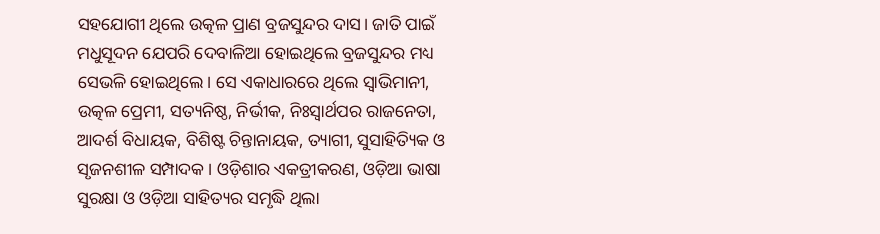ସହଯୋଗୀ ଥିଲେ ଉତ୍କଳ ପ୍ରାଣ ବ୍ରଜସୁନ୍ଦର ଦାସ। ଜାତି ପାଇଁ ମଧୁସୂଦନ ଯେପରି ଦେବାଳିଆ ହୋଇଥିଲେ ବ୍ରଜସୁନ୍ଦର ମଧ୍ୟ ସେଭଳି ହୋଇଥିଲେ। ସେ ଏକାଧାରରେ ଥିଲେ ସ୍ୱାଭିମାନୀ, ଉତ୍କଳ ପ୍ରେମୀ, ସତ୍ୟନିଷ୍ଠ, ନିର୍ଭୀକ, ନିଃସ୍ୱାର୍ଥପର ରାଜନେତା, ଆଦର୍ଶ ବିଧାୟକ, ବିଶିଷ୍ଟ ଚିନ୍ତାନାୟକ, ତ୍ୟାଗୀ, ସୁସାହିତ୍ୟିକ ଓ ସୃଜନଶୀଳ ସମ୍ପାଦକ। ଓଡ଼ିଶାର ଏକତ୍ରୀକରଣ, ଓଡ଼ିଆ ଭାଷା ସୁରକ୍ଷା ଓ ଓଡ଼ିଆ ସାହିତ୍ୟର ସମୃଦ୍ଧି ଥିଲା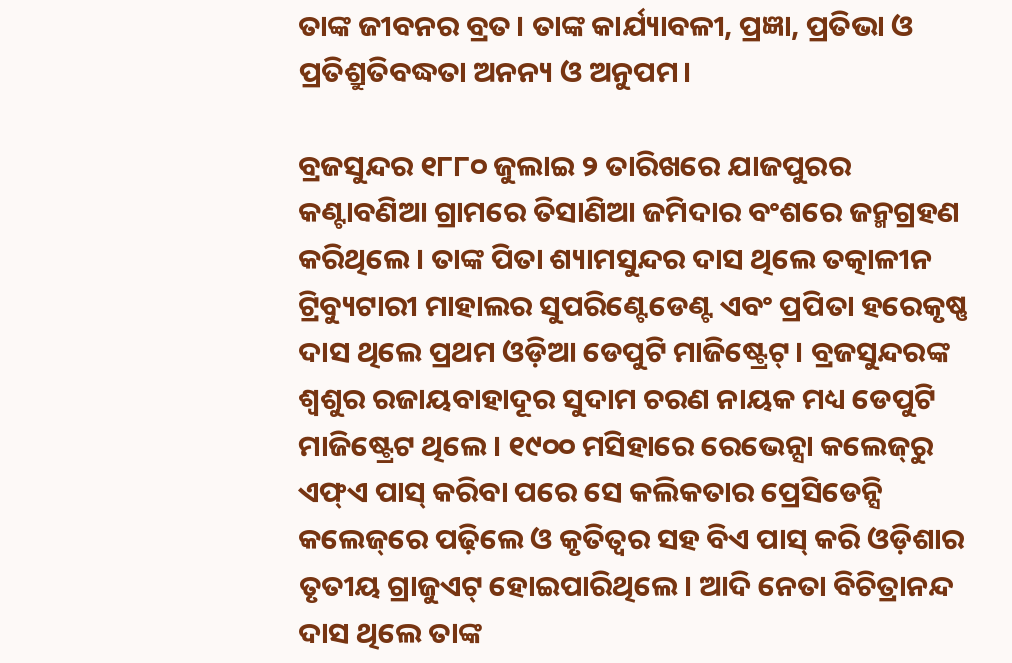ତାଙ୍କ ଜୀବନର ବ୍ରତ। ତାଙ୍କ କାର୍ଯ୍ୟାବଳୀ, ପ୍ରଜ୍ଞା, ପ୍ରତିଭା ଓ ପ୍ରତିଶ୍ରୁତିବଦ୍ଧତା ଅନନ୍ୟ ଓ ଅନୁପମ।

ବ୍ରଜସୁନ୍ଦର ୧୮୮୦ ଜୁଲାଇ ୨ ତାରିଖରେ ଯାଜପୁରର କଣ୍ଟାବଣିଆ ଗ୍ରାମରେ ତିସାଣିଆ ଜମିଦାର ବଂଶରେ ଜନ୍ମଗ୍ରହଣ କରିଥିଲେ। ତାଙ୍କ ପିତା ଶ୍ୟାମସୁନ୍ଦର ଦାସ ଥିଲେ ତତ୍କାଳୀନ ଟ୍ରିବ୍ୟୁଟାରୀ ମାହାଲର ସୁପରିଣ୍ଟେଡେଣ୍ଟ ଏବଂ ପ୍ରପିତା ହରେକୃଷ୍ଣ ଦାସ ଥିଲେ ପ୍ରଥମ ଓଡ଼ିଆ ଡେପୁଟି ମାଜିଷ୍ଟ୍ରେଟ୍‌‌। ବ୍ରଜସୁନ୍ଦରଙ୍କ ଶ୍ୱଶୁର ରଜାୟବାହାଦୂର ସୁଦାମ ଚରଣ ନାୟକ ମଧ୍ୟ ଡେପୁଟି ମାଜିଷ୍ଟ୍ରେଟ ଥିଲେ। ୧୯୦୦ ମସିହାରେ ରେଭେନ୍ସା କଲେଜ୍‌‌ରୁ ଏଫ୍‌‌ଏ ପାସ୍‌‌ କରିବା ପରେ ସେ କଲିକତାର ପ୍ରେସିଡେନ୍ସି କଲେଜ୍‌‌ରେ ପଢ଼ିଲେ ଓ କୃତିତ୍ୱର ସହ ବିଏ ପାସ୍‌‌ କରି ଓଡ଼ିଶାର ତୃତୀୟ ଗ୍ରାଜୁଏଟ୍‌‌ ହୋଇପାରିଥିଲେ। ଆଦି ନେତା ବିଚିତ୍ରାନନ୍ଦ ଦାସ ଥିଲେ ତାଙ୍କ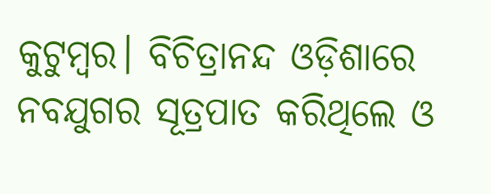କୁଟୁମ୍ବର। ବିଚିତ୍ରାନନ୍ଦ ଓଡ଼ିଶାରେ ନବଯୁଗର ସୂତ୍ରପାତ କରିଥିଲେ ଓ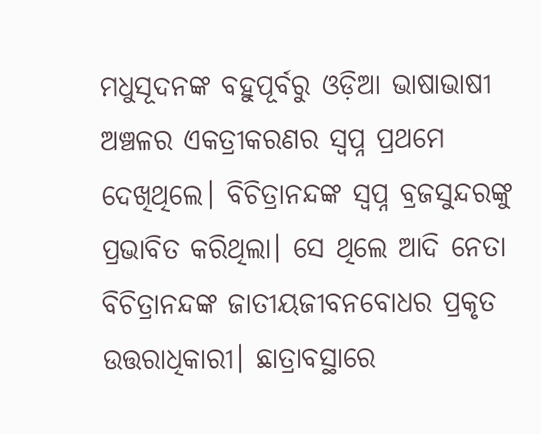ମଧୁସୂଦନଙ୍କ ବହୁପୂର୍ବରୁ ଓଡ଼ିଆ ଭାଷାଭାଷୀ ଅଞ୍ଚଳର ଏକତ୍ରୀକରଣର ସ୍ୱପ୍ନ ପ୍ରଥମେ ଦେଖିଥିଲେ। ବିଚିତ୍ରାନନ୍ଦଙ୍କ ସ୍ୱପ୍ନ ବ୍ରଜସୁନ୍ଦରଙ୍କୁ ପ୍ରଭାବିତ କରିଥିଲା। ସେ ଥିଲେ ଆଦି ନେତା ବିଚିତ୍ରାନନ୍ଦଙ୍କ ଜାତୀୟଜୀବନବୋଧର ପ୍ରକୃତ ଉତ୍ତରାଧିକାରୀ। ଛାତ୍ରାବସ୍ଥାରେ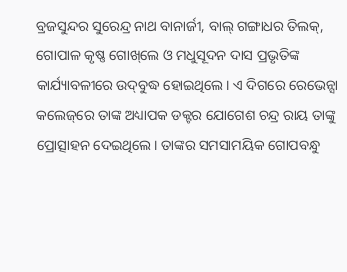ବ୍ରଜସୁନ୍ଦର ସୁରେନ୍ଦ୍ର ନାଥ ବାନାର୍ଜୀ, ବାଲ୍‌‌ ଗଙ୍ଗାଧର ତିଲକ୍‌‌, ଗୋପାଳ କୃଷ୍ଣ ଗୋଖ୍‌‌ଲେ ଓ ମଧୁସୂଦନ ଦାସ ପ୍ରଭୃତିଙ୍କ କାର୍ଯ୍ୟାବଳୀରେ ଉଦ୍‌‌ବୁଦ୍ଧ ହୋଇଥିଲେ। ଏ ଦିଗରେ ରେଭେନ୍ସା କଲେଜ୍‌‌ରେ ତାଙ୍କ ଅଧ୍ୟାପକ ଡକ୍ଟର ଯୋଗେଶ ଚନ୍ଦ୍ର ରାୟ ତାଙ୍କୁ ପ୍ରୋତ୍ସାହନ ଦେଇଥିଲେ। ତାଙ୍କର ସମସାମୟିକ ଗୋପବନ୍ଧୁ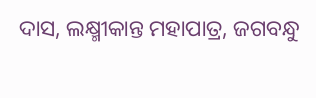ଦାସ, ଲକ୍ଷ୍ମୀକାନ୍ତ ମହାପାତ୍ର, ଜଗବନ୍ଧୁ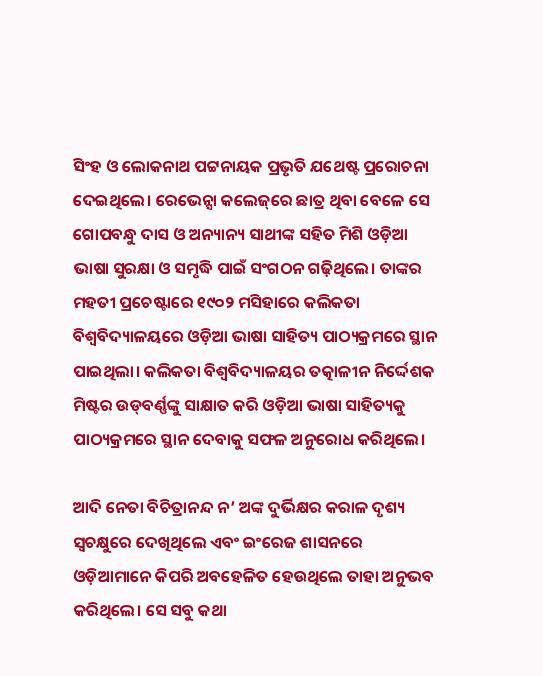ସିଂହ ଓ ଲୋକନାଥ ପଟ୍ଟନାୟକ ପ୍ରଭୃତି ଯଥେଷ୍ଟ ପ୍ରରୋଚନା ଦେଇଥିଲେ। ରେଭେନ୍ସା କଲେଜ୍‌‌ରେ ଛାତ୍ର ଥିବା ବେଳେ ସେ ଗୋପବନ୍ଧୁ ଦାସ ଓ ଅନ୍ୟାନ୍ୟ ସାଥୀଙ୍କ ସହିତ ମିଶି ଓଡ଼ିଆ ଭାଷା ସୁରକ୍ଷା ଓ ସମୃଦ୍ଧି ପାଇଁ ସଂଗଠନ ଗଢ଼ିଥିଲେ। ତାଙ୍କର ମହତୀ ପ୍ରଚେଷ୍ଟାରେ ୧୯୦୨ ମସିହାରେ କଲିକତା ବିଶ୍ୱବିଦ୍ୟାଳୟରେ ଓଡ଼ିଆ ଭାଷା ସାହିତ୍ୟ ପାଠ୍ୟକ୍ରମରେ ସ୍ଥାନ ପାଇଥିଲା। କଲିକତା ବିଶ୍ୱବିଦ୍ୟାଳୟର ତତ୍କାଳୀନ ନିର୍ଦ୍ଦେଶକ ମିଷ୍ଟର ଉଡ୍‌‌ବର୍ଣ୍ଣଙ୍କୁ ସାକ୍ଷାତ କରି ଓଡ଼ିଆ ଭାଷା ସାହିତ୍ୟକୁ ପାଠ୍ୟକ୍ରମରେ ସ୍ଥାନ ଦେବାକୁ ସଫଳ ଅନୁରୋଧ କରିଥିଲେ।

ଆଦି ନେତା ବିଚିତ୍ରାନନ୍ଦ ନ’ ଅଙ୍କ ଦୁର୍ଭିକ୍ଷର କରାଳ ଦୃଶ୍ୟ ସ୍ୱଚକ୍ଷୁରେ ଦେଖିଥିଲେ ଏବଂ ଇଂରେଜ ଶାସନରେ ଓଡ଼ିଆମାନେ କିପରି ଅବହେଳିତ ହେଉଥିଲେ ତାହା ଅନୁଭବ କରିଥିଲେ। ସେ ସବୁ କଥା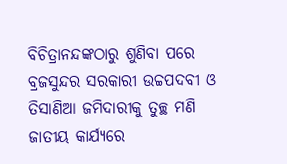ବିଚିତ୍ରାନନ୍ଦଙ୍କଠାରୁ ଶୁଣିବା ପରେ ବ୍ରଜସୁନ୍ଦର ସରକାରୀ ଉଚ୍ଚପଦବୀ ଓ ତିସାଣିଆ ଜମିଦାରୀକୁ ତୁଚ୍ଛ ମଣି ଜାତୀୟ କାର୍ଯ୍ୟରେ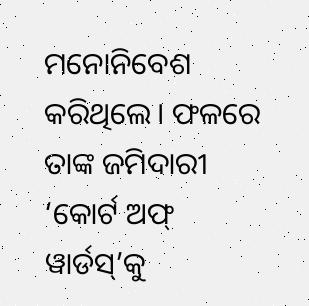ମନୋନିବେଶ କରିଥିଲେ। ଫଳରେ ତାଙ୍କ ଜମିଦାରୀ ‘କୋର୍ଟ ଅଫ୍‌‌ ୱାର୍ଡସ୍‌‌’କୁ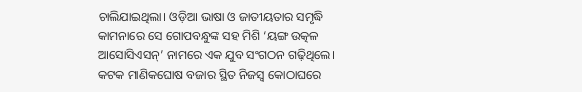ଚାଲିଯାଇଥିଲା। ଓଡ଼ିଆ ଭାଷା ଓ ଜାତୀୟତାର ସମୃଦ୍ଧି କାମନାରେ ସେ ଗୋପବନ୍ଧୁଙ୍କ ସହ ମିଶି ‘ୟଙ୍ଗ ଉତ୍କଳ ଆସୋସିଏସନ୍‌‌’ ନାମରେ ଏକ ଯୁବ ସଂଗଠନ ଗଢ଼ିଥିଲେ। କଟକ ମାଣିକଘୋଷ ବଜାର ସ୍ଥିତ ନିଜସ୍ୱ କୋଠାଘରେ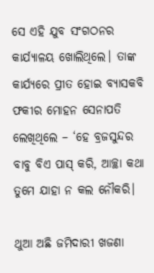ସେ ଏହି ଯୁବ ସଂଗଠନର କାର୍ଯ୍ୟାଳୟ ଖୋଲିଥିଲେ। ତାଙ୍କ କାର୍ଯ୍ୟରେ ପ୍ରୀତ ହୋଇ ବ୍ୟାସକବି ଫକୀର ମୋହନ ସେନାପତି ଲେଖିଥିଲେ – ‘ହେ ବ୍ରଜସୁନ୍ଦର ବାବୁ ବିଏ ପାସ୍‌‌ କରି, ଆଚ୍ଛା କଥା ତୁମେ ଯାହା ନ କଲ ନୌକରି।

ଥୁଆ ଅଛି ଜମିଦାରୀ ଖଜଣା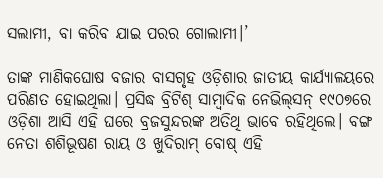ସଲାମୀ, ବା କରିବ ଯାଇ ପରର ଗୋଲାମୀ।’

ତାଙ୍କ ମାଣିକଘୋଷ ବଜାର ବାସଗୃହ ଓଡ଼ିଶାର ଜାତୀୟ କାର୍ଯ୍ୟାଳୟରେ ପରିଣତ ହୋଇଥିଲା। ପ୍ରସିଦ୍ଧ ବ୍ରିଟିଶ୍‌‌ ସାମ୍ବାଦିକ ନେଭିଲ୍‌‌ସନ୍‌‌ ୧୯୦୭ରେ ଓଡ଼ିଶା ଆସି ଏହି ଘରେ ବ୍ରଜସୁନ୍ଦରଙ୍କ ଅତିଥି ଭାବେ ରହିଥିଲେ। ବଙ୍ଗ ନେତା ଶଶିଭୂଷଣ ରାୟ ଓ ଖୁଦିରାମ୍‌‌ ବୋଷ୍‌‌ ଏହି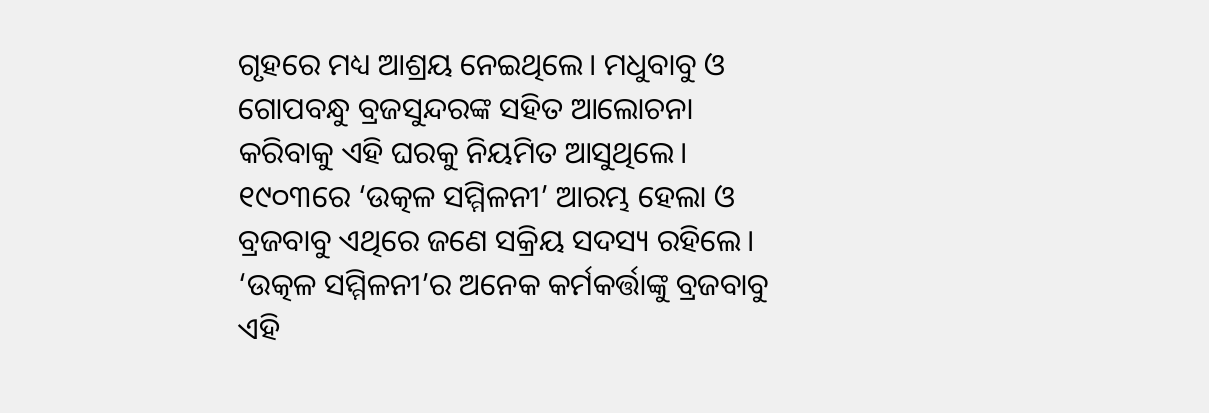ଗୃହରେ ମଧ୍ୟ ଆଶ୍ରୟ ନେଇଥିଲେ। ମଧୁବାବୁ ଓ ଗୋପବନ୍ଧୁ ବ୍ରଜସୁନ୍ଦରଙ୍କ ସହିତ ଆଲୋଚନା କରିବାକୁ ଏହି ଘରକୁ ନିୟମିତ ଆସୁଥିଲେ। ୧୯୦୩ରେ ‘ଉତ୍କଳ ସମ୍ମିଳନୀ’ ଆରମ୍ଭ ହେଲା ଓ ବ୍ରଜବାବୁ ଏଥିରେ ଜଣେ ସକ୍ରିୟ ସଦସ୍ୟ ରହିଲେ। ‘ଉତ୍କଳ ସମ୍ମିଳନୀ’ର ଅନେକ କର୍ମକର୍ତ୍ତାଙ୍କୁ ବ୍ରଜବାବୁ ଏହି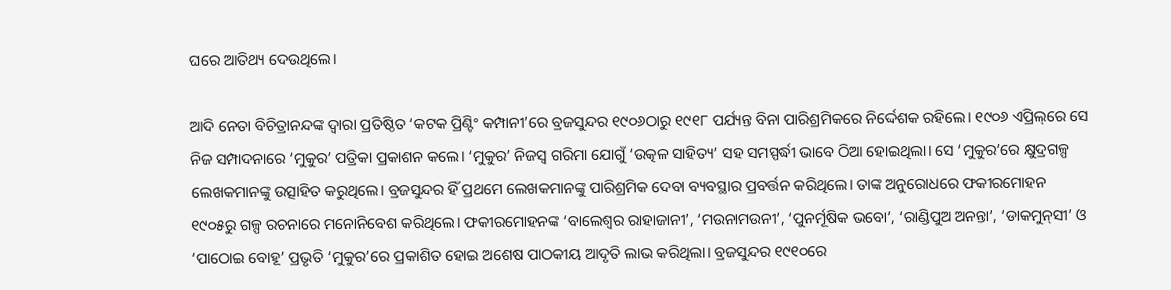ଘରେ ଆତିଥ୍ୟ ଦେଉଥିଲେ।

ଆଦି ନେତା ବିଚିତ୍ରାନନ୍ଦଙ୍କ ଦ୍ୱାରା ପ୍ରତିଷ୍ଠିତ ‘କଟକ ପ୍ରିଣ୍ଟିଂ କମ୍ପାନୀ’ରେ ବ୍ରଜସୁନ୍ଦର ୧୯୦୬ଠାରୁ ୧୯୧୮ ପର୍ଯ୍ୟନ୍ତ ବିନା ପାରିଶ୍ରମିକରେ ନିର୍ଦ୍ଦେଶକ ରହିଲେ। ୧୯୦୬ ଏପ୍ରିଲ୍‌‌ରେ ସେ ନିଜ ସମ୍ପାଦନାରେ ‘ମୁକୁର’ ପତ୍ରିକା ପ୍ରକାଶନ କଲେ। ‘ମୁକୁର’ ନିଜସ୍ୱ ଗରିମା ଯୋଗୁଁ ‘ଉତ୍କଳ ସାହିତ୍ୟ’ ସହ ସମସ୍ପର୍ଦ୍ଧୀ ଭାବେ ଠିଆ ହୋଇଥିଲା। ସେ ‘ମୁକୁର’ରେ କ୍ଷୁଦ୍ରଗଳ୍ପ ଲେଖକମାନଙ୍କୁ ଉତ୍ସାହିତ କରୁଥିଲେ। ବ୍ରଜସୁନ୍ଦର ହିଁ ପ୍ରଥମେ ଲେଖକମାନଙ୍କୁ ପାରିଶ୍ରମିକ ଦେବା ବ୍ୟବସ୍ଥାର ପ୍ରବର୍ତ୍ତନ କରିଥିଲେ। ତାଙ୍କ ଅନୁରୋଧରେ ଫକୀରମୋହନ ୧୯୦୫ରୁ ଗଳ୍ପ ରଚନାରେ ମନୋନିବେଶ କରିଥିଲେ। ଫକୀରମୋହନଙ୍କ ‘ବାଲେଶ୍ୱର ରାହାଜାନୀ’, ‘ମଉନାମଉନୀ’, ‘ପୁନର୍ମୂଷିକ ଭବୋ’, ‘ରାଣ୍ଡିପୁଅ ଅନନ୍ତା’, ‘ଡାକମୁନ୍‌‌ସୀ’ ଓ ‘ପାଠୋଇ ବୋହୂ’ ପ୍ରଭୃତି ‘ମୁକୁର’ରେ ପ୍ରକାଶିତ ହୋଇ ଅଶେଷ ପାଠକୀୟ ଆଦୃତି ଲାଭ କରିଥିଲା। ବ୍ରଜସୁନ୍ଦର ୧୯୧୦ରେ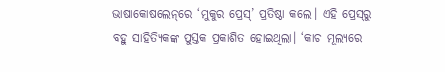ଭାଷାକୋଷଲେନ୍‌‌ରେ ‘ମୁକୁର ପ୍ରେସ୍‌‌’ ପ୍ରତିଷ୍ଠା କଲେ। ଏହି ପ୍ରେସ୍‌‌ରୁ ବହୁ ସାହିତ୍ୟିକଙ୍କ ପୁସ୍ତକ ପ୍ରକାଶିତ ହୋଇଥିଲା। ‘କାଚ ମୂଲ୍ୟରେ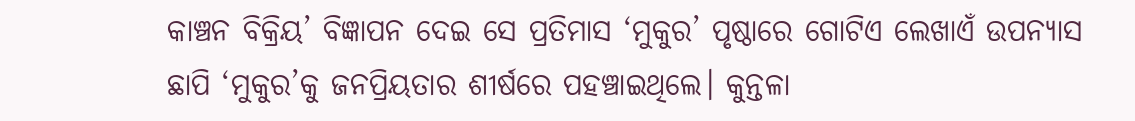କାଞ୍ଚନ ବିକ୍ରିୟ’ ବିଜ୍ଞାପନ ଦେଇ ସେ ପ୍ରତିମାସ ‘ମୁକୁର’ ପୃଷ୍ଠାରେ ଗୋଟିଏ ଲେଖାଏଁ ଉପନ୍ୟାସ ଛାପି ‘ମୁକୁର’କୁ ଜନପ୍ରିୟତାର ଶୀର୍ଷରେ ପହଞ୍ଚାଇଥିଲେ। କୁନ୍ତଳା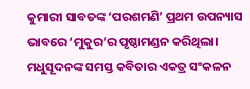କୁମାରୀ ସାବତଙ୍କ ‘ପରଶମଣି’ ପ୍ରଥମ ଉପନ୍ୟାସ ଭାବରେ ‘ମୁକୁର’ର ପୃଷ୍ଠାମଣ୍ଡନ କରିଥିଲା। ମଧୁସୂଦନଙ୍କ ସମସ୍ତ କବିତାର ଏକତ୍ର ସଂକଳନ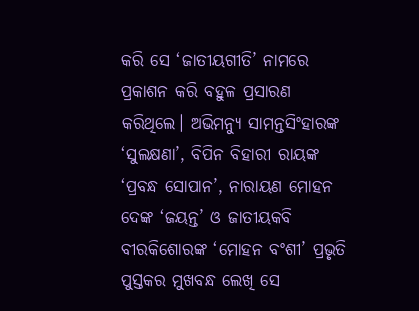କରି ସେ ‘ଜାତୀୟଗୀତି’ ନାମରେ ପ୍ରକାଶନ କରି ବହୁଳ ପ୍ରସାରଣ କରିଥିଲେ। ଅଭିମନ୍ୟୁ ସାମନ୍ତସିଂହାରଙ୍କ ‘ସୁଲକ୍ଷଣା’, ବିପିନ ବିହାରୀ ରାୟଙ୍କ ‘ପ୍ରବନ୍ଧ ସୋପାନ’, ନାରାୟଣ ମୋହନ ଦେଙ୍କ ‘ଜୟନ୍ତ’ ଓ ଜାତୀୟକବି ବୀରକିଶୋରଙ୍କ ‘ମୋହନ ବଂଶୀ’ ପ୍ରଭୃତି ପୁସ୍ତକର ମୁଖବନ୍ଧ ଲେଖି ସେ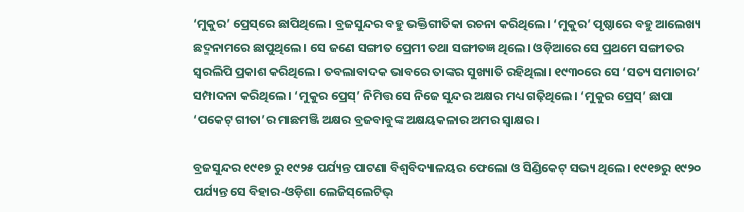‘ମୁକୁର’ ପ୍ରେସ୍‌‌ରେ ଛାପିଥିଲେ। ବ୍ରଜସୁନ୍ଦର ବହୁ ଭକ୍ତିଗୀତିକା ରଚନା କରିଥିଲେ। ‘ମୁକୁର’ ପୃଷ୍ଠାରେ ବହୁ ଆଲେଖ୍ୟ ଛଦ୍ମନାମରେ ଛାପୁଥିଲେ। ସେ ଜଣେ ସଙ୍ଗୀତ ପ୍ରେମୀ ତଥା ସଙ୍ଗୀତଜ୍ଞ ଥିଲେ। ଓଡ଼ିଆରେ ସେ ପ୍ରଥମେ ସଙ୍ଗୀତର ସ୍ୱରଲିପି ପ୍ରକାଶ କରିଥିଲେ। ତବଲାବାଦକ ଭାବରେ ତାଙ୍କର ସୁଖ୍ୟାତି ରହିଥିଲା। ୧୯୩୦ରେ ସେ ‘ସତ୍ୟ ସମାଚାର’ ସମ୍ପାଦନା କରିଥିଲେ। ‘ମୁକୁର ପ୍ରେସ୍‌‌’ ନିମିତ୍ତ ସେ ନିଜେ ସୁନ୍ଦର ଅକ୍ଷର ମଧ୍ୟ ଗଢ଼ିଥିଲେ। ‘ମୁକୁର ପ୍ରେସ୍‌‌’ ଛାପା ‘ପକେଟ୍‌‌ ଗୀତା’ର ମାଛମଞ୍ଜି ଅକ୍ଷର ବ୍ରଜବାବୁଙ୍କ ଅକ୍ଷୟକଳାର ଅମର ସ୍ୱାକ୍ଷର।

ବ୍ରଜସୁନ୍ଦର ୧୯୧୭ ରୁ ୧୯୨୫ ପର୍ଯ୍ୟନ୍ତ ପାଟଣା ବିଶ୍ୱବିଦ୍ୟାଳୟର ଫେଲୋ ଓ ସିଣ୍ଡିକେଟ୍‌‌ ସଭ୍ୟ ଥିଲେ। ୧୯୧୭ରୁ ୧୯୨୦ ପର୍ଯ୍ୟନ୍ତ ସେ ବିହାର-ଓଡ଼ିଶା ଲେଜିସ୍‌‌ଲେଟିଭ୍‌‌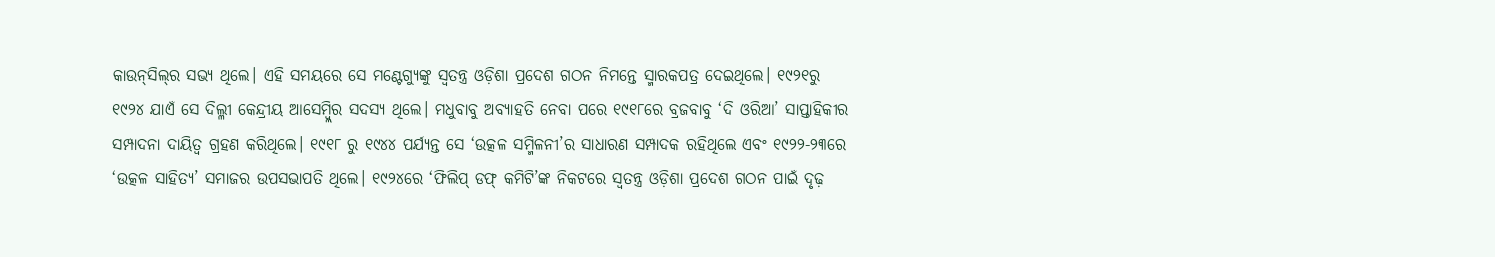କାଉନ୍‌‌ସିଲ୍‌‌ର ସଭ୍ୟ ଥିଲେ। ଏହି ସମୟରେ ସେ ମଣ୍ଟେଗ୍ୟୁଙ୍କୁ ସ୍ୱତନ୍ତ୍ର ଓଡ଼ିଶା ପ୍ରଦେଶ ଗଠନ ନିମନ୍ତେ ସ୍ମାରକପତ୍ର ଦେଇଥିଲେ। ୧୯୨୧ରୁ ୧୯୨୪ ଯାଏଁ ସେ ଦିଲ୍ଳୀ କେନ୍ଦ୍ରୀୟ ଆସେମ୍ବ୍ଲିର ସଦସ୍ୟ ଥିଲେ। ମଧୁବାବୁ ଅବ୍ୟାହତି ନେବା ପରେ ୧୯୧୮ରେ ବ୍ରଜବାବୁ ‘ଦି ଓରିଆ’ ସାପ୍ତାହିକୀର ସମ୍ପାଦନା ଦାୟିତ୍ୱ ଗ୍ରହଣ କରିଥିଲେ। ୧୯୧୮ ରୁ ୧୯୪୪ ପର୍ଯ୍ୟନ୍ତ ସେ ‘ଉତ୍କଳ ସମ୍ମିଳନୀ’ର ସାଧାରଣ ସମ୍ପାଦକ ରହିଥିଲେ ଏବଂ ୧୯୨୨-୨୩ରେ ‘ଉତ୍କଳ ସାହିତ୍ୟ’ ସମାଜର ଉପସଭାପତି ଥିଲେ। ୧୯୨୪ରେ ‘ଫିଲିପ୍‌‌ ଡଫ୍‌‌ କମିଟି’ଙ୍କ ନିକଟରେ ସ୍ୱତନ୍ତ୍ର ଓଡ଼ିଶା ପ୍ରଦେଶ ଗଠନ ପାଇଁ ଦୃଢ଼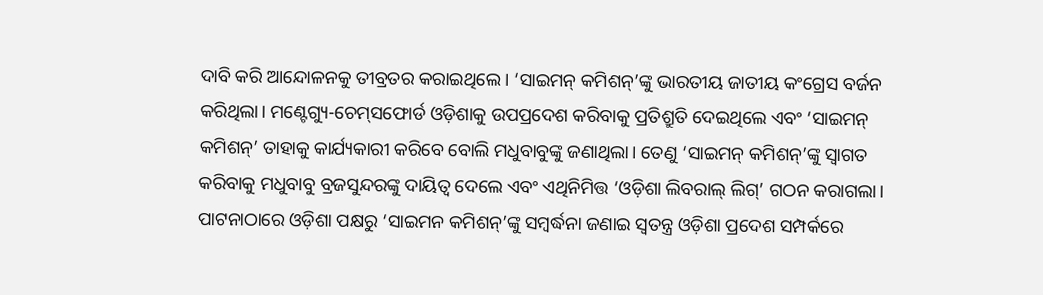ଦାବି କରି ଆନ୍ଦୋଳନକୁ ତୀବ୍ରତର କରାଇଥିଲେ। ‘ସାଇମନ୍‌‌ କମିଶନ୍‌‌’ଙ୍କୁ ଭାରତୀୟ ଜାତୀୟ କଂଗ୍ରେସ ବର୍ଜନ କରିଥିଲା। ମଣ୍ଟେଗ୍ୟୁ-ଚେମ୍‌‌ସଫୋର୍ଡ ଓଡ଼ିଶାକୁ ଉପପ୍ରଦେଶ କରିବାକୁ ପ୍ରତିଶ୍ରୁତି ଦେଇଥିଲେ ଏବଂ ‘ସାଇମନ୍‌‌ କମିଶନ୍‌‌’ ତାହାକୁ କାର୍ଯ୍ୟକାରୀ କରିବେ ବୋଲି ମଧୁବାବୁଙ୍କୁ ଜଣାଥିଲା। ତେଣୁ ‘ସାଇମନ୍‌‌ କମିଶନ୍‌‌’ଙ୍କୁ ସ୍ୱାଗତ କରିବାକୁ ମଧୁବାବୁ ବ୍ରଜସୁନ୍ଦରଙ୍କୁ ଦାୟିତ୍ୱ ଦେଲେ ଏବଂ ଏଥିନିମିତ୍ତ ‘ଓଡ଼ିଶା ଲିବରାଲ୍‌‌ ଲିଗ୍‌‌’ ଗଠନ କରାଗଲା। ପାଟନାଠାରେ ଓଡ଼ିଶା ପକ୍ଷରୁ ‘ସାଇମନ କମିଶନ୍‌‌’ଙ୍କୁ ସମ୍ବର୍ଦ୍ଧନା ଜଣାଇ ସ୍ୱତନ୍ତ୍ର ଓଡ଼ିଶା ପ୍ରଦେଶ ସମ୍ପର୍କରେ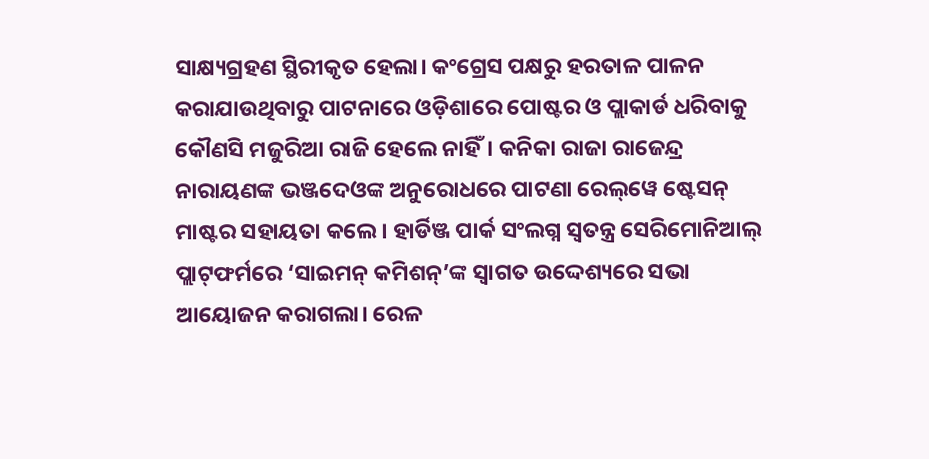ସାକ୍ଷ୍ୟଗ୍ରହଣ ସ୍ଥିରୀକୃତ ହେଲା। କଂଗ୍ରେସ ପକ୍ଷରୁ ହରତାଳ ପାଳନ କରାଯାଉଥିବାରୁ ପାଟନାରେ ଓଡ଼ିଶାରେ ପୋଷ୍ଟର ଓ ପ୍ଲାକାର୍ଡ ଧରିବାକୁ କୌଣସି ମଜୁରିଆ ରାଜି ହେଲେ ନାହିଁ। କନିକା ରାଜା ରାଜେନ୍ଦ୍ର ନାରାୟଣଙ୍କ ଭଞ୍ଜଦେଓଙ୍କ ଅନୁରୋଧରେ ପାଟଣା ରେଲ୍‌‌ୱେ ଷ୍ଟେସନ୍‌‌ ମାଷ୍ଟର ସହାୟତା କଲେ। ହାର୍ଡିଞ୍ଜ ପାର୍କ ସଂଲଗ୍ନ ସ୍ୱତନ୍ତ୍ର ସେରିମୋନିଆଲ୍‌‌ ପ୍ଲାଟ୍‌‌ଫର୍ମରେ ‘ସାଇମନ୍‌‌ କମିଶନ୍‌‌’ଙ୍କ ସ୍ୱାଗତ ଉଦ୍ଦେଶ୍ୟରେ ସଭା ଆୟୋଜନ କରାଗଲା। ରେଳ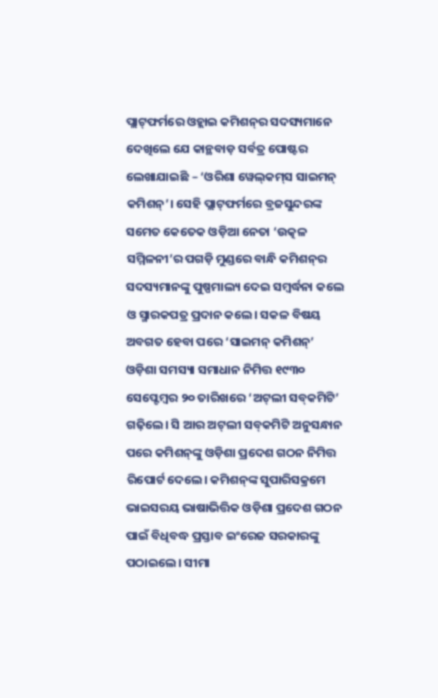ପ୍ଲାଟ୍‌‌ଫର୍ମରେ ଓହ୍ଲାଇ କମିଶନ୍‌‌ର ସଦସ୍ୟମାନେ ଦେଖିଲେ ଯେ କାନ୍ଥବାଡ଼ ସର୍ବତ୍ର ପୋଷ୍ଟର ଲେଖାଯାଇଛି – ‘ଓରିଶା ୱେଲ୍‌‌କମ୍‌‌ସ ସାଇମନ୍‌‌ କମିଶନ୍‌‌’। ସେହି ପ୍ଲାଟ୍‌‌ଫର୍ମରେ ବ୍ରଜସୁନ୍ଦରଙ୍କ ସମେତ କେତେକ ଓଡ଼ିଆ ନେତା ‘ଉତ୍କଳ ସମ୍ମିଳନୀ’ର ପଗଡ଼ି ମୁଣ୍ଡରେ ବାନ୍ଧି କମିଶନ୍‌‌ର ସଦସ୍ୟମାନଙ୍କୁ ପୁଷ୍ପମାଲ୍ୟ ଦେଇ ସମ୍ବର୍ଦ୍ଧନା କଲେ ଓ ସ୍ମାରକପତ୍ର ପ୍ରଦାନ କଲେ। ସକଳ ବିଷୟ ଅବଗତ ହେବା ପରେ ‘ସାଇମନ୍‌‌ କମିଶନ୍‌‌’ ଓଡ଼ିଶା ସମସ୍ୟା ସମାଧାନ ନିମିତ୍ତ ୧୯୩୦ ସେପ୍ଟେମ୍ବର ୨୦ ତାରିଖରେ ‘ଅଟ୍‌‌ଲୀ ସବ୍‌‌କମିଟି’ ଗଢ଼ିଲେ। ସି ଆର ଅଟ୍‌‌ଲୀ ସବ୍‌‌କମିଟି ଅନୁସନ୍ଧାନ ପରେ କମିଶନ୍‌‌ଙ୍କୁ ଓଡ଼ିଶା ପ୍ରଦେଶ ଗଠନ ନିମିତ୍ତ ରିପୋର୍ଟ ଦେଲେ। କମିଶନ୍‌‌ଙ୍କ ସୁପାରିସକ୍ରମେ ଭାଇସରୟ ଭାଷାଭିତ୍ତିକ ଓଡ଼ିଶା ପ୍ରଦେଶ ଗଠନ ପାଇଁ ବିଧିବଦ୍ଧ ପ୍ରସ୍ତାବ ଇଂରେଜ ସରକାରଙ୍କୁ ପଠାଇଲେ। ସୀମା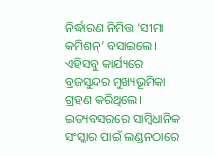ନିର୍ଦ୍ଧାରଣ ନିମିତ୍ତ ‘ସୀମା କମିଶନ୍‌‌’ ବସାଇଲେ। ଏହିସବୁ କାର୍ଯ୍ୟରେ ବ୍ରଜସୁନ୍ଦର ମୁଖ୍ୟଭୂମିକା ଗ୍ରହଣ କରିଥିଲେ। ଇତ୍ୟବସରରେ ସାମ୍ବିଧାନିକ ସଂସ୍କାର ପାଇଁ ଲଣ୍ଡନଠାରେ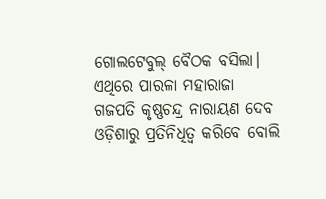ଗୋଲଟେବୁଲ୍‌‌ ବୈଠକ ବସିଲା। ଏଥିରେ ପାରଳା ମହାରାଜା ଗଜପତି କୃଷ୍ଣଚନ୍ଦ୍ର ନାରାୟଣ ଦେବ ଓଡ଼ିଶାରୁ ପ୍ରତିନିଧିତ୍ୱ କରିବେ ବୋଲି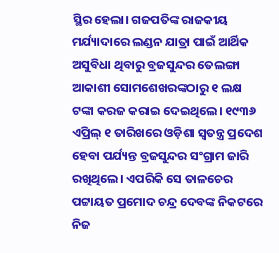ସ୍ଥିର ହେଲା। ଗଜପତିଙ୍କ ରାଜକୀୟ ମର୍ଯ୍ୟାଦାରେ ଲଣ୍ଡନ ଯାତ୍ରା ପାଇଁ ଆର୍ଥିକ ଅସୁବିଧା ଥିବାରୁ ବ୍ରଜସୁନ୍ଦର ତେଲଙ୍ଗା ଆକାଶୀ ସୋମଶେଖରଙ୍କଠାରୁ ୧ ଲକ୍ଷ ଟଙ୍କା କରଜ କରାଇ ଦେଇଥିଲେ। ୧୯୩୬ ଏପ୍ରିଲ୍‌‌ ୧ ତାରିଖରେ ଓଡ଼ିଶା ସ୍ୱତନ୍ତ୍ର ପ୍ରଦେଶ ହେବା ପର୍ଯ୍ୟନ୍ତ ବ୍ରଜସୁନ୍ଦର ସଂଗ୍ରାମ ଜାରି ରଖିଥିଲେ। ଏପରିକି ସେ ତାଳଚେର ପଟ୍ଟାୟତ ପ୍ରମୋଦ ଚନ୍ଦ୍ର ଦେବଙ୍କ ନିକଟରେ ନିଜ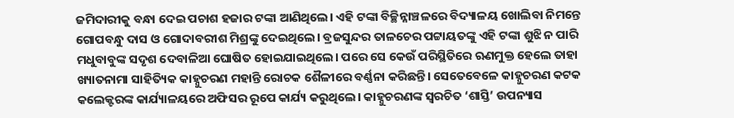ଜମିଦାରୀକୁ ବନ୍ଧା ଦେଇ ପଚାଶ ହଜାର ଟଙ୍କା ଆଣିଥିଲେ। ଏହି ଟଙ୍କା ବିଚ୍ଛିନ୍ନାଞ୍ଚଳରେ ବିଦ୍ୟାଳୟ ଖୋଲିବା ନିମନ୍ତେ ଗୋପବନ୍ଧୁ ଦାସ ଓ ଗୋଦାବରୀଶ ମିଶ୍ରଙ୍କୁ ଦେଇଥିଲେ। ବ୍ରଜସୁନ୍ଦର ତାଳଚେର ପଟ୍ଟାୟତଙ୍କୁ ଏହି ଟଙ୍କା ଶୁଝି ନ ପାରି ମଧୁବାବୁଙ୍କ ସଦୃଶ ଦେବାଳିଆ ଘୋଷିତ ହୋଇଯାଇଥିଲେ। ପରେ ସେ କେଉଁ ପରିସ୍ଥିତିରେ ଋଣମୁକ୍ତ ହେଲେ ତାହା ଖ୍ୟାତନାମା ସାହିତ୍ୟିକ କାହ୍ନୁଚରଣ ମହାନ୍ତି ରୋଚକ ଶୈଳୀରେ ବର୍ଣ୍ଣନା କରିଛନ୍ତି। ସେତେବେଳେ କାହ୍ନୁଚରଣ କଟକ କଲେକ୍ଟରଙ୍କ କାର୍ଯ୍ୟାଳୟରେ ଅଫିସର ରୂପେ କାର୍ଯ୍ୟ କରୁଥିଲେ। କାହ୍ନୁଚରଣଙ୍କ ସ୍ୱରଚିତ ‘ଶାସ୍ତି’ ଉପନ୍ୟାସ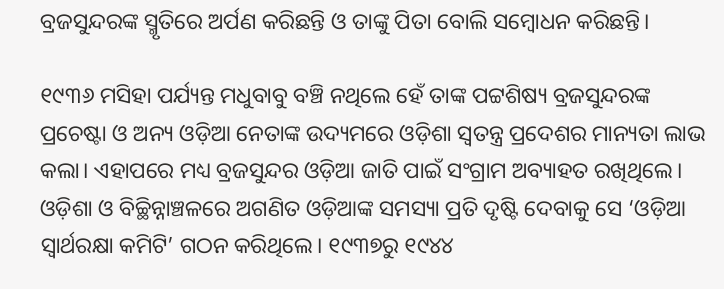ବ୍ରଜସୁନ୍ଦରଙ୍କ ସ୍ମୃତିରେ ଅର୍ପଣ କରିଛନ୍ତି ଓ ତାଙ୍କୁ ପିତା ବୋଲି ସମ୍ବୋଧନ କରିଛନ୍ତି।

୧୯୩୬ ମସିହା ପର୍ଯ୍ୟନ୍ତ ମଧୁବାବୁ ବଞ୍ଚି ନଥିଲେ ହେଁ ତାଙ୍କ ପଟ୍ଟଶିଷ୍ୟ ବ୍ରଜସୁନ୍ଦରଙ୍କ ପ୍ରଚେଷ୍ଟା ଓ ଅନ୍ୟ ଓଡ଼ିଆ ନେତାଙ୍କ ଉଦ୍ୟମରେ ଓଡ଼ିଶା ସ୍ୱତନ୍ତ୍ର ପ୍ରଦେଶର ମାନ୍ୟତା ଲାଭ କଲା। ଏହାପରେ ମଧ୍ୟ ବ୍ରଜସୁନ୍ଦର ଓଡ଼ିଆ ଜାତି ପାଇଁ ସଂଗ୍ରାମ ଅବ୍ୟାହତ ରଖିଥିଲେ। ଓଡ଼ିଶା ଓ ବିଚ୍ଛିନ୍ନାଞ୍ଚଳରେ ଅଗଣିତ ଓଡ଼ିଆଙ୍କ ସମସ୍ୟା ପ୍ରତି ଦୃଷ୍ଟି ଦେବାକୁ ସେ ‘ଓଡ଼ିଆ ସ୍ୱାର୍ଥରକ୍ଷା କମିଟି’ ଗଠନ କରିଥିଲେ। ୧୯୩୭ରୁ ୧୯୪୪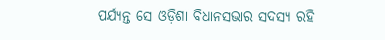ପର୍ଯ୍ୟନ୍ତ ସେ ଓଡ଼ିଶା ବିଧାନସଭାର ସଦସ୍ୟ ରହି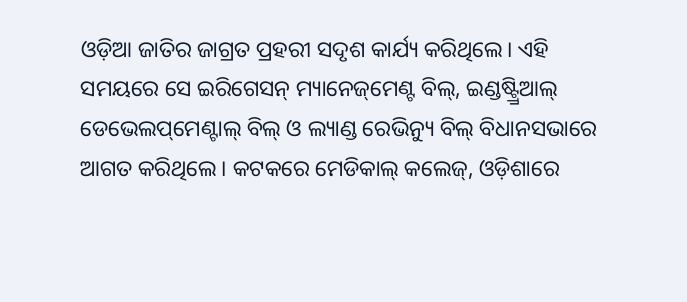ଓଡ଼ିଆ ଜାତିର ଜାଗ୍ରତ ପ୍ରହରୀ ସଦୃଶ କାର୍ଯ୍ୟ କରିଥିଲେ। ଏହି ସମୟରେ ସେ ଇରିଗେସନ୍‌‌ ମ୍ୟାନେଜ୍‌‌ମେଣ୍ଟ ବିଲ୍‌‌, ଇଣ୍ଡଷ୍ଟ୍ର୍ରିଆଲ୍‌‌ ଡେଭେଲପ୍‌‌ମେଣ୍ଟାଲ୍‌‌ ବିଲ୍‌‌ ଓ ଲ୍ୟାଣ୍ଡ ରେଭିନ୍ୟୁ ବିଲ୍‌‌ ବିଧାନସଭାରେ ଆଗତ କରିଥିଲେ। କଟକରେ ମେଡିକାଲ୍‌‌ କଲେଜ୍‌‌, ଓଡ଼ିଶାରେ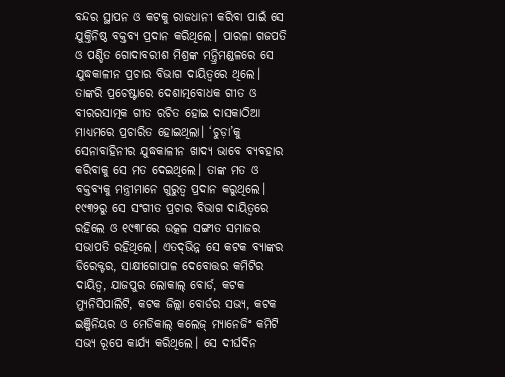ବନ୍ଦର ସ୍ଥାପନ ଓ କଟକୁ ରାଜଧାନୀ କରିବା ପାଇଁ ସେ ଯୁକ୍ତିନିଷ୍ଠ ବକ୍ତବ୍ୟ ପ୍ରଦାନ କରିଥିଲେ। ପାରଳା ଗଜପତି ଓ ପଣ୍ଡିତ ଗୋଦାବରୀଶ ମିଶ୍ରଙ୍କ ମନ୍ତ୍ରିମଣ୍ଡଳରେ ସେ ଯୁଦ୍ଧକାଳୀନ ପ୍ରଚାର ବିଭାଗ ଦାୟିତ୍ୱରେ ଥିଲେ। ତାଙ୍କରି ପ୍ରଚେଷ୍ଟାରେ ଦେଶାତ୍ମବୋଧକ ଗୀତ ଓ ବୀରରସାତ୍ମକ ଗୀତ ରଚିତ ହୋଇ ଦାସକାଠିଆ ମାଧ୍ୟମରେ ପ୍ରଚାରିତ ହୋଇଥିଲା। ‘ଚୁଡ଼ା’କୁ ସେନାବାହିନୀର ଯୁଦ୍ଧକାଳୀନ ଖାଦ୍ୟ ଭାବେ ବ୍ୟବହାର କରିବାକୁ ସେ ମତ ଦେଇଥିଲେ। ତାଙ୍କ ମତ ଓ ବକ୍ତବ୍ୟକୁ ମନ୍ତ୍ରୀମାନେ ଗୁରୁତ୍ୱ ପ୍ରଦାନ କରୁଥିଲେ। ୧୯୩୨ରୁ ସେ ସଂଗୀତ ପ୍ରଚାର ବିଭାଗ ଦାୟିତ୍ୱରେ ରହିଲେ ଓ ୧୯୩୮ରେ ଉତ୍କଳ ସଙ୍ଗୀତ ସମାଜର ସଭାପତି ରହିଥିଲେ। ଏତଦ୍‌‌ଭିନ୍ନ ସେ କଟକ ବ୍ୟାଙ୍କର ଡିରେକ୍ଟର, ସାକ୍ଷୀଗୋପାଳ ଦେବୋତ୍ତର କମିଟିର ଦାୟିତ୍ୱ, ଯାଜପୁର ଲୋକାଲ୍‌‌ ବୋର୍ଡ, କଟକ ମ୍ୟୁନିସିପାଲିଟି, କଟକ ଜିଲ୍ଲା ବୋର୍ଡର ସଭ୍ୟ, କଟକ ଇଞ୍ଜିନିୟର ଓ ମେଡିକାଲ୍‌‌ କଲେଜ୍‌‌ ମ୍ୟାନେଜିଂ କମିଟି ସଭ୍ୟ ରୂପେ କାର୍ଯ୍ୟ କରିଥିଲେ। ସେ ଦୀର୍ଘଦିନ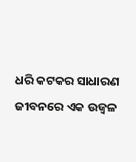ଧରି କଟକର ସାଧାରଣ ଜୀବନରେ ଏକ ଉଜ୍ୱଳ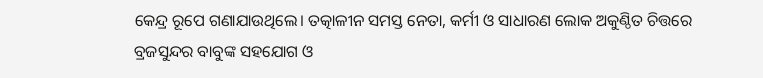କେନ୍ଦ୍ର ରୂପେ ଗଣାଯାଉଥିଲେ। ତତ୍କାଳୀନ ସମସ୍ତ ନେତା, କର୍ମୀ ଓ ସାଧାରଣ ଲୋକ ଅକୁଣ୍ଠିତ ଚିତ୍ତରେ ବ୍ରଜସୁନ୍ଦର ବାବୁଙ୍କ ସହଯୋଗ ଓ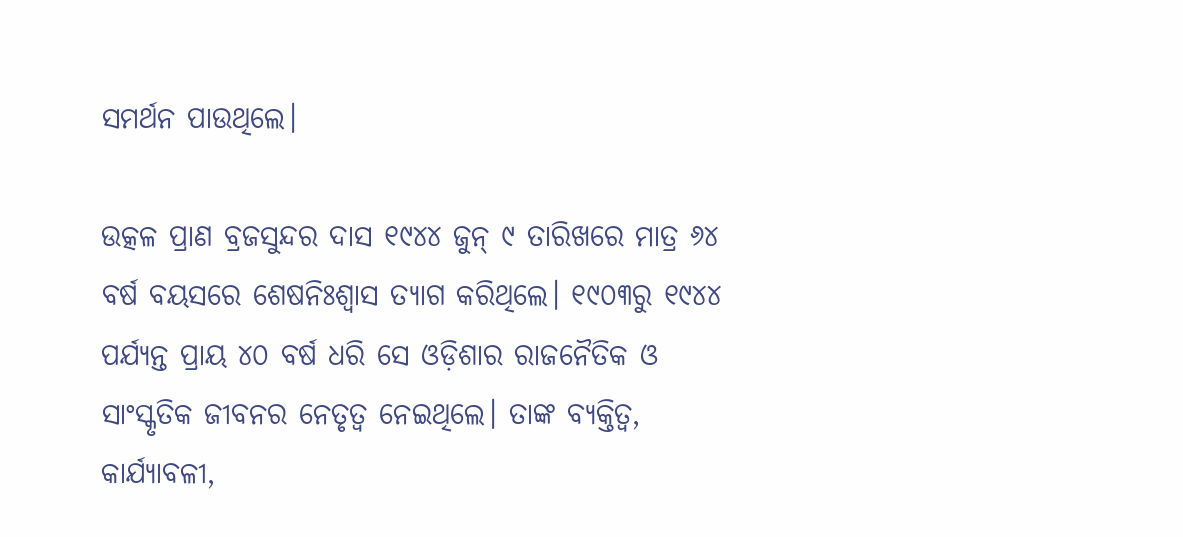ସମର୍ଥନ ପାଉଥିଲେ।

ଉତ୍କଳ ପ୍ରାଣ ବ୍ରଜସୁନ୍ଦର ଦାସ ୧୯୪୪ ଜୁନ୍‌‌ ୯ ତାରିଖରେ ମାତ୍ର ୬୪ ବର୍ଷ ବୟସରେ ଶେଷନିଃଶ୍ୱାସ ତ୍ୟାଗ କରିଥିଲେ। ୧୯୦୩ରୁ ୧୯୪୪ ପର୍ଯ୍ୟନ୍ତ ପ୍ରାୟ ୪୦ ବର୍ଷ ଧରି ସେ ଓଡ଼ିଶାର ରାଜନୈତିକ ଓ ସାଂସ୍କୃତିକ ଜୀବନର ନେତୃତ୍ୱ ନେଇଥିଲେ। ତାଙ୍କ ବ୍ୟକ୍ତିତ୍ୱ, କାର୍ଯ୍ୟାବଳୀ,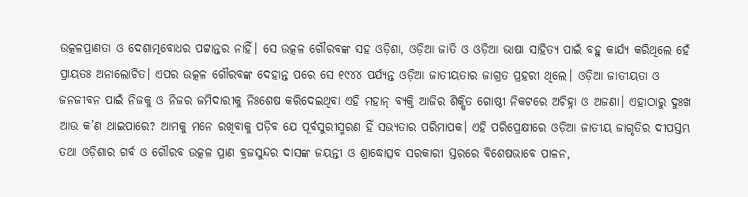ଉତ୍କଳପ୍ରାଣତା ଓ ଦେଶାତ୍ମବୋଧର ପଟ୍ଟାନ୍ତର ନାହିଁ। ସେ ଉତ୍କଳ ଗୌରବଙ୍କ ସହ ଓଡ଼ିଶା, ଓଡ଼ିଆ ଜାତି ଓ ଓଡ଼ିଆ ଭାଷା ସାହିତ୍ୟ ପାଇଁ ବହୁ କାର୍ଯ୍ୟ କରିଥିଲେ ହେଁ ପ୍ରାୟତଃ ଅନାଲୋଚିତ। ଏପର ଉତ୍କଳ ଗୌରବଙ୍କ ଦେହାନ୍ତ ପରେ ସେ ୧୯୪୪ ପର୍ଯ୍ୟନ୍ତ ଓଡ଼ିଆ ଜାତୀୟତାର ଜାଗ୍ରତ ପ୍ରହରୀ ଥିଲେ। ଓଡ଼ିଆ ଜାତୀୟତା ଓ ଜନଜୀବନ ପାଇଁ ନିଜକୁ ଓ ନିଜର ଜମିଦାରୀକୁ ନିଃଶେଷ କରିଦେଇଥିବା ଏହି ମହାନ୍‌‌ ବ୍ୟକ୍ତି ଆଜିର ଶିକ୍ଷିତ ଗୋଷ୍ଠୀ ନିକଟରେ ଅଚିହ୍ନା ଓ ଅଜଣା। ଏହାଠାରୁ ଦୁଃଖ ଆଉ କ’ଣ ଥାଇପାରେ? ଆମକୁ ମନେ ରଖିବାକୁ ପଡ଼ିବ ଯେ ପୂର୍ବସୁରୀସ୍ମରଣ ହିଁ ସଭ୍ୟତାର ପରିମାପକ। ଏହି ପରିପ୍ରେକ୍ଷୀରେ ଓଡ଼ିଆ ଜାତୀୟ ଜାଗୃତିର ଦୀପସ୍ତମ୍ଭ ତଥା ଓଡ଼ିଶାର ଗର୍ବ ଓ ଗୌରବ ଉତ୍କଳ ପ୍ରାଣ ବ୍ରଜସୁନ୍ଦର ଦାସଙ୍କ ଜୟନ୍ତୀ ଓ ଶ୍ରାଦ୍ଧୋତ୍ସବ ସରକାରୀ ସ୍ତରରେ ବିଶେଷଭାବେ ପାଳନ,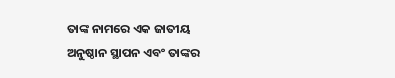ତାଙ୍କ ନାମରେ ଏକ ଜାତୀୟ ଅନୁଷ୍ଠାନ ସ୍ଥାପନ ଏବଂ ତାଙ୍କର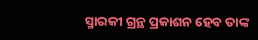ସ୍ମାରକୀ ଗ୍ରନ୍ଥ ପ୍ରକାଶନ ହେବ ତାଙ୍କ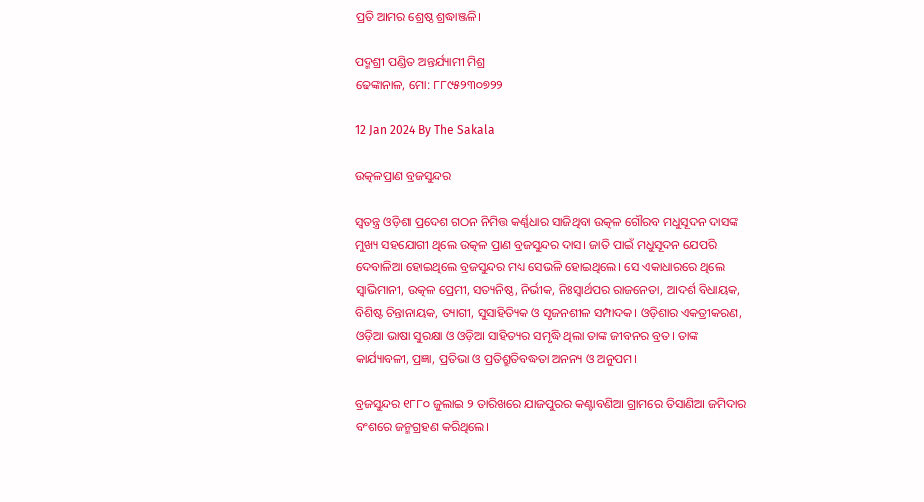ପ୍ରତି ଆମର ଶ୍ରେଷ୍ଠ ଶ୍ରଦ୍ଧାଞ୍ଜଳି।

ପଦ୍ମଶ୍ରୀ ପଣ୍ଡିତ ଅନ୍ତର୍ଯ୍ୟାମୀ ମିଶ୍ର
ଢେଙ୍କାନାଳ, ମୋ: ୮୮୯୫୨୩୦୭୨୨

12 Jan 2024 By The Sakala

ଉତ୍କଳପ୍ରାଣ ବ୍ରଜସୁନ୍ଦର

ସ୍ବତନ୍ତ୍ର ଓଡ଼ିଶା ପ୍ରଦେଶ ଗଠନ ନିମିତ୍ତ କର୍ଣ୍ଣଧାର ସାଜିଥିବା ଉତ୍କଳ ଗୌରବ ମଧୁସୂଦନ ଦାସଙ୍କ ମୁଖ୍ୟ ସହଯୋଗୀ ଥିଲେ ଉତ୍କଳ ପ୍ରାଣ ବ୍ରଜସୁନ୍ଦର ଦାସ। ଜାତି ପାଇଁ ମଧୁସୂଦନ ଯେପରି ଦେବାଳିଆ ହୋଇଥିଲେ ବ୍ରଜସୁନ୍ଦର ମଧ୍ୟ ସେଭଳି ହୋଇଥିଲେ। ସେ ଏକାଧାରରେ ଥିଲେ ସ୍ୱାଭିମାନୀ, ଉତ୍କଳ ପ୍ରେମୀ, ସତ୍ୟନିଷ୍ଠ, ନିର୍ଭୀକ, ନିଃସ୍ୱାର୍ଥପର ରାଜନେତା, ଆଦର୍ଶ ବିଧାୟକ, ବିଶିଷ୍ଟ ଚିନ୍ତାନାୟକ, ତ୍ୟାଗୀ, ସୁସାହିତ୍ୟିକ ଓ ସୃଜନଶୀଳ ସମ୍ପାଦକ। ଓଡ଼ିଶାର ଏକତ୍ରୀକରଣ, ଓଡ଼ିଆ ଭାଷା ସୁରକ୍ଷା ଓ ଓଡ଼ିଆ ସାହିତ୍ୟର ସମୃଦ୍ଧି ଥିଲା ତାଙ୍କ ଜୀବନର ବ୍ରତ। ତାଙ୍କ କାର୍ଯ୍ୟାବଳୀ, ପ୍ରଜ୍ଞା, ପ୍ରତିଭା ଓ ପ୍ରତିଶ୍ରୁତିବଦ୍ଧତା ଅନନ୍ୟ ଓ ଅନୁପମ।

ବ୍ରଜସୁନ୍ଦର ୧୮୮୦ ଜୁଲାଇ ୨ ତାରିଖରେ ଯାଜପୁରର କଣ୍ଟାବଣିଆ ଗ୍ରାମରେ ତିସାଣିଆ ଜମିଦାର ବଂଶରେ ଜନ୍ମଗ୍ରହଣ କରିଥିଲେ।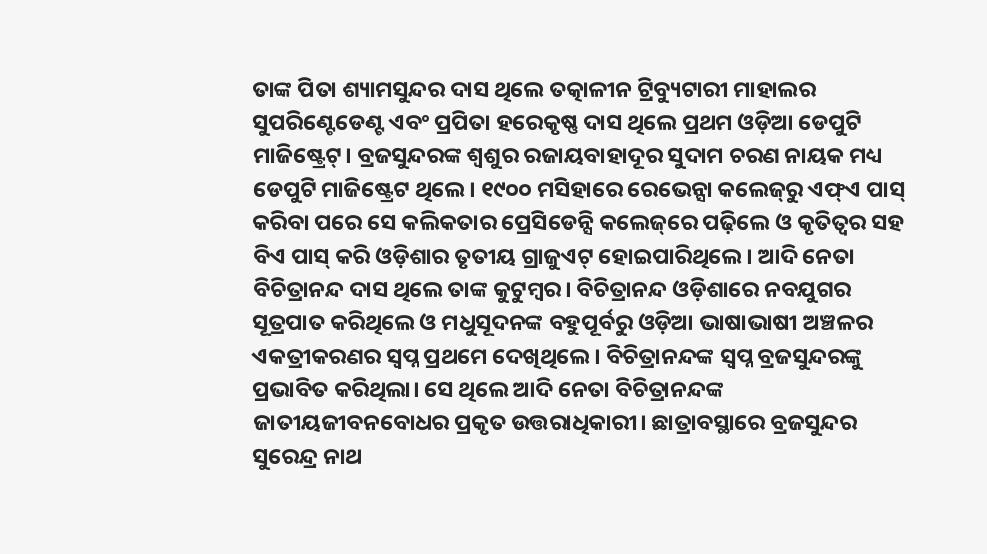ତାଙ୍କ ପିତା ଶ୍ୟାମସୁନ୍ଦର ଦାସ ଥିଲେ ତତ୍କାଳୀନ ଟ୍ରିବ୍ୟୁଟାରୀ ମାହାଲର ସୁପରିଣ୍ଟେଡେଣ୍ଟ ଏବଂ ପ୍ରପିତା ହରେକୃଷ୍ଣ ଦାସ ଥିଲେ ପ୍ରଥମ ଓଡ଼ିଆ ଡେପୁଟି ମାଜିଷ୍ଟ୍ରେଟ୍‌‌। ବ୍ରଜସୁନ୍ଦରଙ୍କ ଶ୍ୱଶୁର ରଜାୟବାହାଦୂର ସୁଦାମ ଚରଣ ନାୟକ ମଧ୍ୟ ଡେପୁଟି ମାଜିଷ୍ଟ୍ରେଟ ଥିଲେ। ୧୯୦୦ ମସିହାରେ ରେଭେନ୍ସା କଲେଜ୍‌‌ରୁ ଏଫ୍‌‌ଏ ପାସ୍‌‌ କରିବା ପରେ ସେ କଲିକତାର ପ୍ରେସିଡେନ୍ସି କଲେଜ୍‌‌ରେ ପଢ଼ିଲେ ଓ କୃତିତ୍ୱର ସହ ବିଏ ପାସ୍‌‌ କରି ଓଡ଼ିଶାର ତୃତୀୟ ଗ୍ରାଜୁଏଟ୍‌‌ ହୋଇପାରିଥିଲେ। ଆଦି ନେତା ବିଚିତ୍ରାନନ୍ଦ ଦାସ ଥିଲେ ତାଙ୍କ କୁଟୁମ୍ବର। ବିଚିତ୍ରାନନ୍ଦ ଓଡ଼ିଶାରେ ନବଯୁଗର ସୂତ୍ରପାତ କରିଥିଲେ ଓ ମଧୁସୂଦନଙ୍କ ବହୁପୂର୍ବରୁ ଓଡ଼ିଆ ଭାଷାଭାଷୀ ଅଞ୍ଚଳର ଏକତ୍ରୀକରଣର ସ୍ୱପ୍ନ ପ୍ରଥମେ ଦେଖିଥିଲେ। ବିଚିତ୍ରାନନ୍ଦଙ୍କ ସ୍ୱପ୍ନ ବ୍ରଜସୁନ୍ଦରଙ୍କୁ ପ୍ରଭାବିତ କରିଥିଲା। ସେ ଥିଲେ ଆଦି ନେତା ବିଚିତ୍ରାନନ୍ଦଙ୍କ ଜାତୀୟଜୀବନବୋଧର ପ୍ରକୃତ ଉତ୍ତରାଧିକାରୀ। ଛାତ୍ରାବସ୍ଥାରେ ବ୍ରଜସୁନ୍ଦର ସୁରେନ୍ଦ୍ର ନାଥ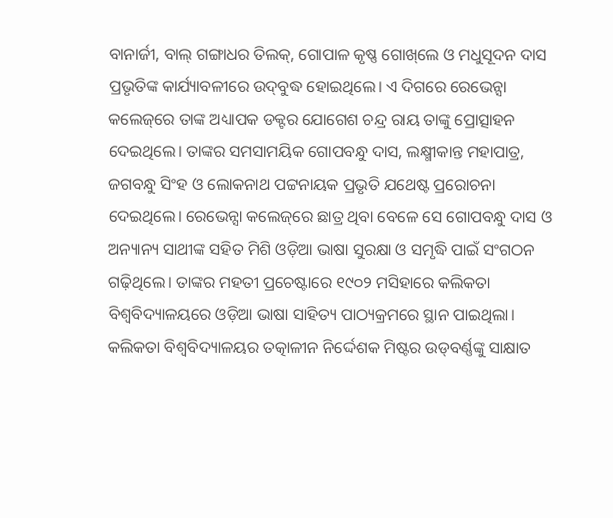ବାନାର୍ଜୀ, ବାଲ୍‌‌ ଗଙ୍ଗାଧର ତିଲକ୍‌‌, ଗୋପାଳ କୃଷ୍ଣ ଗୋଖ୍‌‌ଲେ ଓ ମଧୁସୂଦନ ଦାସ ପ୍ରଭୃତିଙ୍କ କାର୍ଯ୍ୟାବଳୀରେ ଉଦ୍‌‌ବୁଦ୍ଧ ହୋଇଥିଲେ। ଏ ଦିଗରେ ରେଭେନ୍ସା କଲେଜ୍‌‌ରେ ତାଙ୍କ ଅଧ୍ୟାପକ ଡକ୍ଟର ଯୋଗେଶ ଚନ୍ଦ୍ର ରାୟ ତାଙ୍କୁ ପ୍ରୋତ୍ସାହନ ଦେଇଥିଲେ। ତାଙ୍କର ସମସାମୟିକ ଗୋପବନ୍ଧୁ ଦାସ, ଲକ୍ଷ୍ମୀକାନ୍ତ ମହାପାତ୍ର, ଜଗବନ୍ଧୁ ସିଂହ ଓ ଲୋକନାଥ ପଟ୍ଟନାୟକ ପ୍ରଭୃତି ଯଥେଷ୍ଟ ପ୍ରରୋଚନା ଦେଇଥିଲେ। ରେଭେନ୍ସା କଲେଜ୍‌‌ରେ ଛାତ୍ର ଥିବା ବେଳେ ସେ ଗୋପବନ୍ଧୁ ଦାସ ଓ ଅନ୍ୟାନ୍ୟ ସାଥୀଙ୍କ ସହିତ ମିଶି ଓଡ଼ିଆ ଭାଷା ସୁରକ୍ଷା ଓ ସମୃଦ୍ଧି ପାଇଁ ସଂଗଠନ ଗଢ଼ିଥିଲେ। ତାଙ୍କର ମହତୀ ପ୍ରଚେଷ୍ଟାରେ ୧୯୦୨ ମସିହାରେ କଲିକତା ବିଶ୍ୱବିଦ୍ୟାଳୟରେ ଓଡ଼ିଆ ଭାଷା ସାହିତ୍ୟ ପାଠ୍ୟକ୍ରମରେ ସ୍ଥାନ ପାଇଥିଲା। କଲିକତା ବିଶ୍ୱବିଦ୍ୟାଳୟର ତତ୍କାଳୀନ ନିର୍ଦ୍ଦେଶକ ମିଷ୍ଟର ଉଡ୍‌‌ବର୍ଣ୍ଣଙ୍କୁ ସାକ୍ଷାତ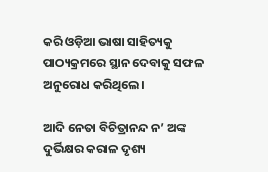କରି ଓଡ଼ିଆ ଭାଷା ସାହିତ୍ୟକୁ ପାଠ୍ୟକ୍ରମରେ ସ୍ଥାନ ଦେବାକୁ ସଫଳ ଅନୁରୋଧ କରିଥିଲେ।

ଆଦି ନେତା ବିଚିତ୍ରାନନ୍ଦ ନ’ ଅଙ୍କ ଦୁର୍ଭିକ୍ଷର କରାଳ ଦୃଶ୍ୟ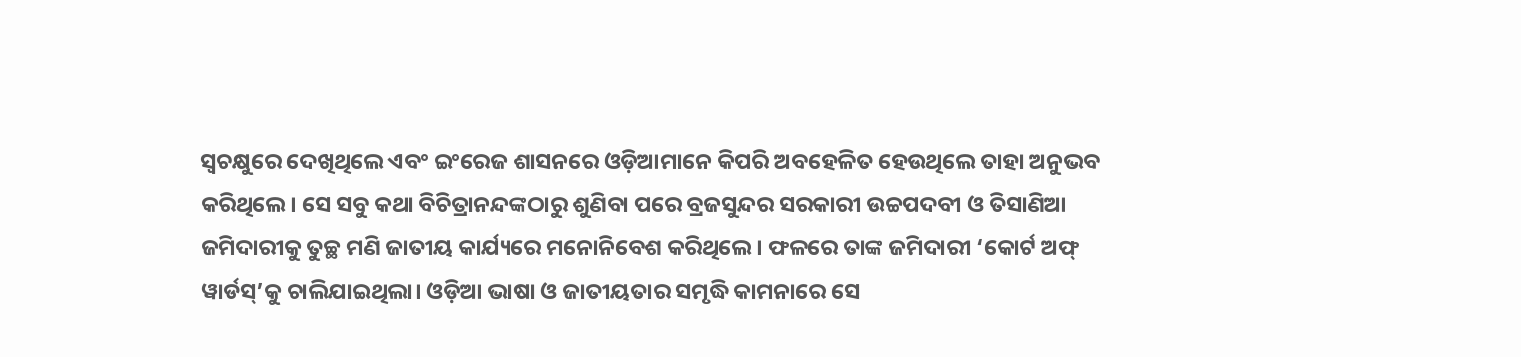ସ୍ୱଚକ୍ଷୁରେ ଦେଖିଥିଲେ ଏବଂ ଇଂରେଜ ଶାସନରେ ଓଡ଼ିଆମାନେ କିପରି ଅବହେଳିତ ହେଉଥିଲେ ତାହା ଅନୁଭବ କରିଥିଲେ। ସେ ସବୁ କଥା ବିଚିତ୍ରାନନ୍ଦଙ୍କଠାରୁ ଶୁଣିବା ପରେ ବ୍ରଜସୁନ୍ଦର ସରକାରୀ ଉଚ୍ଚପଦବୀ ଓ ତିସାଣିଆ ଜମିଦାରୀକୁ ତୁଚ୍ଛ ମଣି ଜାତୀୟ କାର୍ଯ୍ୟରେ ମନୋନିବେଶ କରିଥିଲେ। ଫଳରେ ତାଙ୍କ ଜମିଦାରୀ ‘କୋର୍ଟ ଅଫ୍‌‌ ୱାର୍ଡସ୍‌‌’କୁ ଚାଲିଯାଇଥିଲା। ଓଡ଼ିଆ ଭାଷା ଓ ଜାତୀୟତାର ସମୃଦ୍ଧି କାମନାରେ ସେ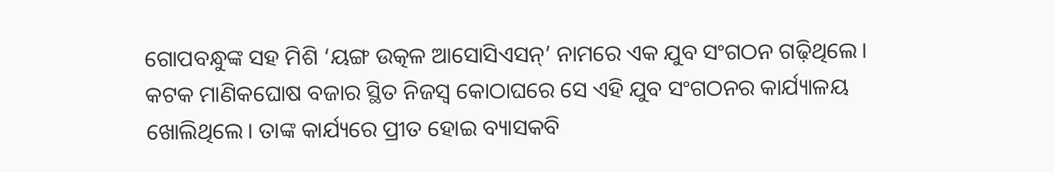ଗୋପବନ୍ଧୁଙ୍କ ସହ ମିଶି ‘ୟଙ୍ଗ ଉତ୍କଳ ଆସୋସିଏସନ୍‌‌’ ନାମରେ ଏକ ଯୁବ ସଂଗଠନ ଗଢ଼ିଥିଲେ। କଟକ ମାଣିକଘୋଷ ବଜାର ସ୍ଥିତ ନିଜସ୍ୱ କୋଠାଘରେ ସେ ଏହି ଯୁବ ସଂଗଠନର କାର୍ଯ୍ୟାଳୟ ଖୋଲିଥିଲେ। ତାଙ୍କ କାର୍ଯ୍ୟରେ ପ୍ରୀତ ହୋଇ ବ୍ୟାସକବି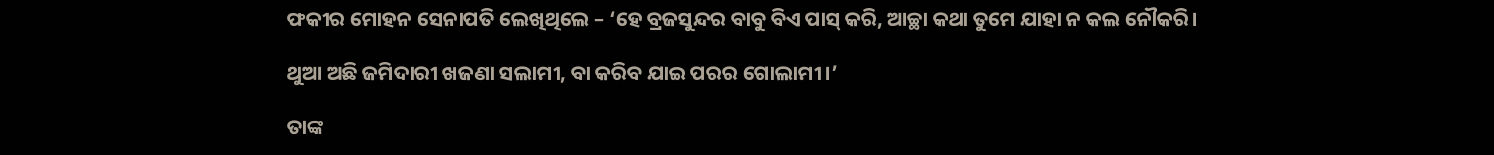ଫକୀର ମୋହନ ସେନାପତି ଲେଖିଥିଲେ – ‘ହେ ବ୍ରଜସୁନ୍ଦର ବାବୁ ବିଏ ପାସ୍‌‌ କରି, ଆଚ୍ଛା କଥା ତୁମେ ଯାହା ନ କଲ ନୌକରି।

ଥୁଆ ଅଛି ଜମିଦାରୀ ଖଜଣା ସଲାମୀ, ବା କରିବ ଯାଇ ପରର ଗୋଲାମୀ।’

ତାଙ୍କ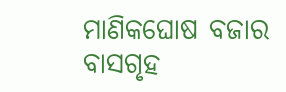ମାଣିକଘୋଷ ବଜାର ବାସଗୃହ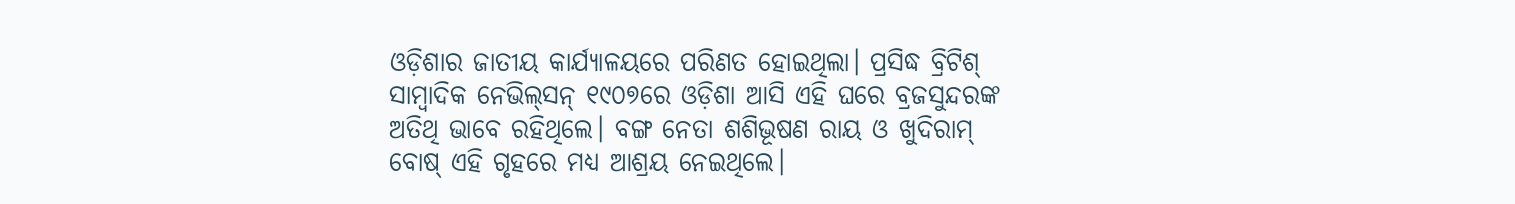ଓଡ଼ିଶାର ଜାତୀୟ କାର୍ଯ୍ୟାଳୟରେ ପରିଣତ ହୋଇଥିଲା। ପ୍ରସିଦ୍ଧ ବ୍ରିଟିଶ୍‌‌ ସାମ୍ବାଦିକ ନେଭିଲ୍‌‌ସନ୍‌‌ ୧୯୦୭ରେ ଓଡ଼ିଶା ଆସି ଏହି ଘରେ ବ୍ରଜସୁନ୍ଦରଙ୍କ ଅତିଥି ଭାବେ ରହିଥିଲେ। ବଙ୍ଗ ନେତା ଶଶିଭୂଷଣ ରାୟ ଓ ଖୁଦିରାମ୍‌‌ ବୋଷ୍‌‌ ଏହି ଗୃହରେ ମଧ୍ୟ ଆଶ୍ରୟ ନେଇଥିଲେ।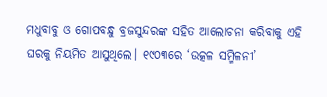ମଧୁବାବୁ ଓ ଗୋପବନ୍ଧୁ ବ୍ରଜସୁନ୍ଦରଙ୍କ ସହିତ ଆଲୋଚନା କରିବାକୁ ଏହି ଘରକୁ ନିୟମିତ ଆସୁଥିଲେ। ୧୯୦୩ରେ ‘ଉତ୍କଳ ସମ୍ମିଳନୀ’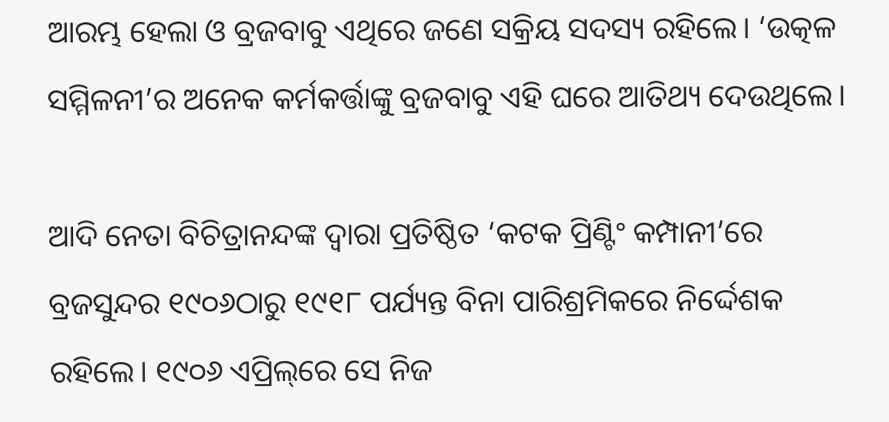ଆରମ୍ଭ ହେଲା ଓ ବ୍ରଜବାବୁ ଏଥିରେ ଜଣେ ସକ୍ରିୟ ସଦସ୍ୟ ରହିଲେ। ‘ଉତ୍କଳ ସମ୍ମିଳନୀ’ର ଅନେକ କର୍ମକର୍ତ୍ତାଙ୍କୁ ବ୍ରଜବାବୁ ଏହି ଘରେ ଆତିଥ୍ୟ ଦେଉଥିଲେ।

ଆଦି ନେତା ବିଚିତ୍ରାନନ୍ଦଙ୍କ ଦ୍ୱାରା ପ୍ରତିଷ୍ଠିତ ‘କଟକ ପ୍ରିଣ୍ଟିଂ କମ୍ପାନୀ’ରେ ବ୍ରଜସୁନ୍ଦର ୧୯୦୬ଠାରୁ ୧୯୧୮ ପର୍ଯ୍ୟନ୍ତ ବିନା ପାରିଶ୍ରମିକରେ ନିର୍ଦ୍ଦେଶକ ରହିଲେ। ୧୯୦୬ ଏପ୍ରିଲ୍‌‌ରେ ସେ ନିଜ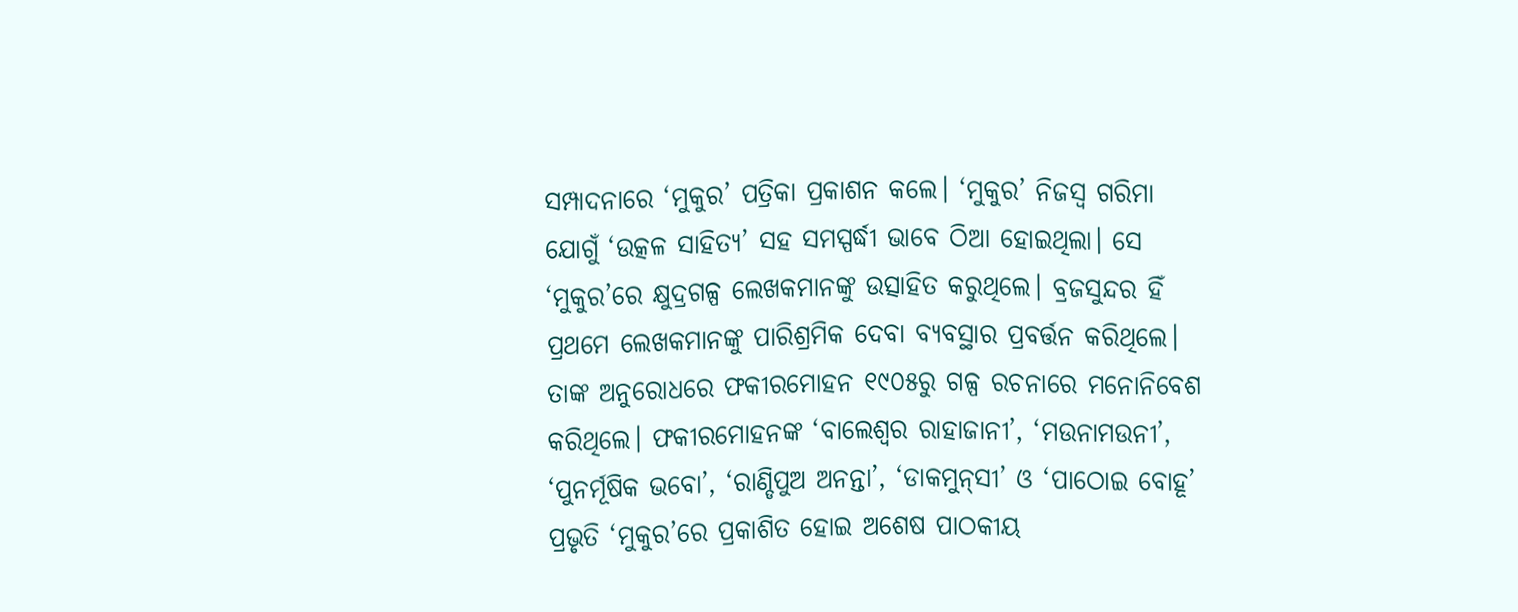ସମ୍ପାଦନାରେ ‘ମୁକୁର’ ପତ୍ରିକା ପ୍ରକାଶନ କଲେ। ‘ମୁକୁର’ ନିଜସ୍ୱ ଗରିମା ଯୋଗୁଁ ‘ଉତ୍କଳ ସାହିତ୍ୟ’ ସହ ସମସ୍ପର୍ଦ୍ଧୀ ଭାବେ ଠିଆ ହୋଇଥିଲା। ସେ ‘ମୁକୁର’ରେ କ୍ଷୁଦ୍ରଗଳ୍ପ ଲେଖକମାନଙ୍କୁ ଉତ୍ସାହିତ କରୁଥିଲେ। ବ୍ରଜସୁନ୍ଦର ହିଁ ପ୍ରଥମେ ଲେଖକମାନଙ୍କୁ ପାରିଶ୍ରମିକ ଦେବା ବ୍ୟବସ୍ଥାର ପ୍ରବର୍ତ୍ତନ କରିଥିଲେ। ତାଙ୍କ ଅନୁରୋଧରେ ଫକୀରମୋହନ ୧୯୦୫ରୁ ଗଳ୍ପ ରଚନାରେ ମନୋନିବେଶ କରିଥିଲେ। ଫକୀରମୋହନଙ୍କ ‘ବାଲେଶ୍ୱର ରାହାଜାନୀ’, ‘ମଉନାମଉନୀ’, ‘ପୁନର୍ମୂଷିକ ଭବୋ’, ‘ରାଣ୍ଡିପୁଅ ଅନନ୍ତା’, ‘ଡାକମୁନ୍‌‌ସୀ’ ଓ ‘ପାଠୋଇ ବୋହୂ’ ପ୍ରଭୃତି ‘ମୁକୁର’ରେ ପ୍ରକାଶିତ ହୋଇ ଅଶେଷ ପାଠକୀୟ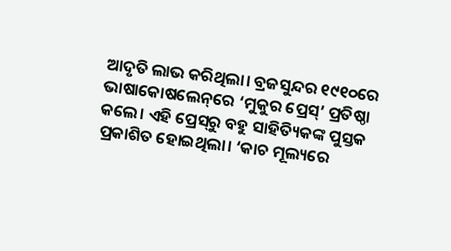ଆଦୃତି ଲାଭ କରିଥିଲା। ବ୍ରଜସୁନ୍ଦର ୧୯୧୦ରେ ଭାଷାକୋଷଲେନ୍‌‌ରେ ‘ମୁକୁର ପ୍ରେସ୍‌‌’ ପ୍ରତିଷ୍ଠା କଲେ। ଏହି ପ୍ରେସ୍‌‌ରୁ ବହୁ ସାହିତ୍ୟିକଙ୍କ ପୁସ୍ତକ ପ୍ରକାଶିତ ହୋଇଥିଲା। ‘କାଚ ମୂଲ୍ୟରେ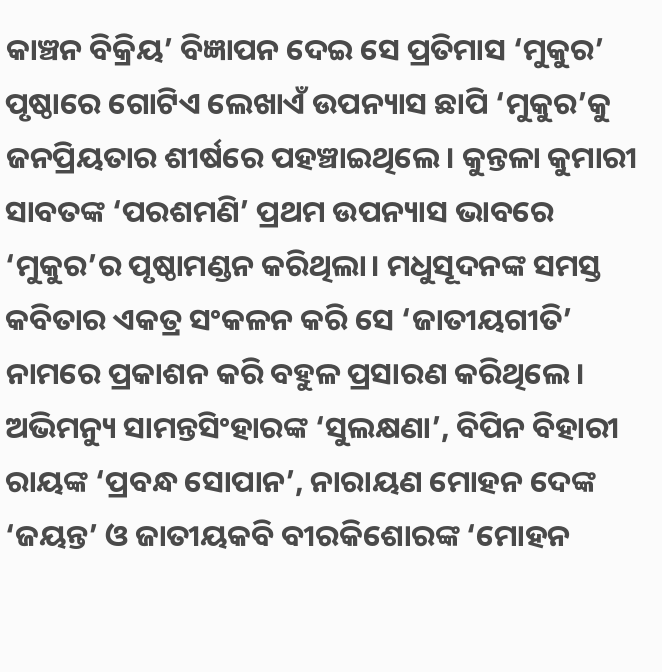କାଞ୍ଚନ ବିକ୍ରିୟ’ ବିଜ୍ଞାପନ ଦେଇ ସେ ପ୍ରତିମାସ ‘ମୁକୁର’ ପୃଷ୍ଠାରେ ଗୋଟିଏ ଲେଖାଏଁ ଉପନ୍ୟାସ ଛାପି ‘ମୁକୁର’କୁ ଜନପ୍ରିୟତାର ଶୀର୍ଷରେ ପହଞ୍ଚାଇଥିଲେ। କୁନ୍ତଳା କୁମାରୀ ସାବତଙ୍କ ‘ପରଶମଣି’ ପ୍ରଥମ ଉପନ୍ୟାସ ଭାବରେ ‘ମୁକୁର’ର ପୃଷ୍ଠାମଣ୍ଡନ କରିଥିଲା। ମଧୁସୂଦନଙ୍କ ସମସ୍ତ କବିତାର ଏକତ୍ର ସଂକଳନ କରି ସେ ‘ଜାତୀୟଗୀତି’ ନାମରେ ପ୍ରକାଶନ କରି ବହୁଳ ପ୍ରସାରଣ କରିଥିଲେ। ଅଭିମନ୍ୟୁ ସାମନ୍ତସିଂହାରଙ୍କ ‘ସୁଲକ୍ଷଣା’, ବିପିନ ବିହାରୀ ରାୟଙ୍କ ‘ପ୍ରବନ୍ଧ ସୋପାନ’, ନାରାୟଣ ମୋହନ ଦେଙ୍କ ‘ଜୟନ୍ତ’ ଓ ଜାତୀୟକବି ବୀରକିଶୋରଙ୍କ ‘ମୋହନ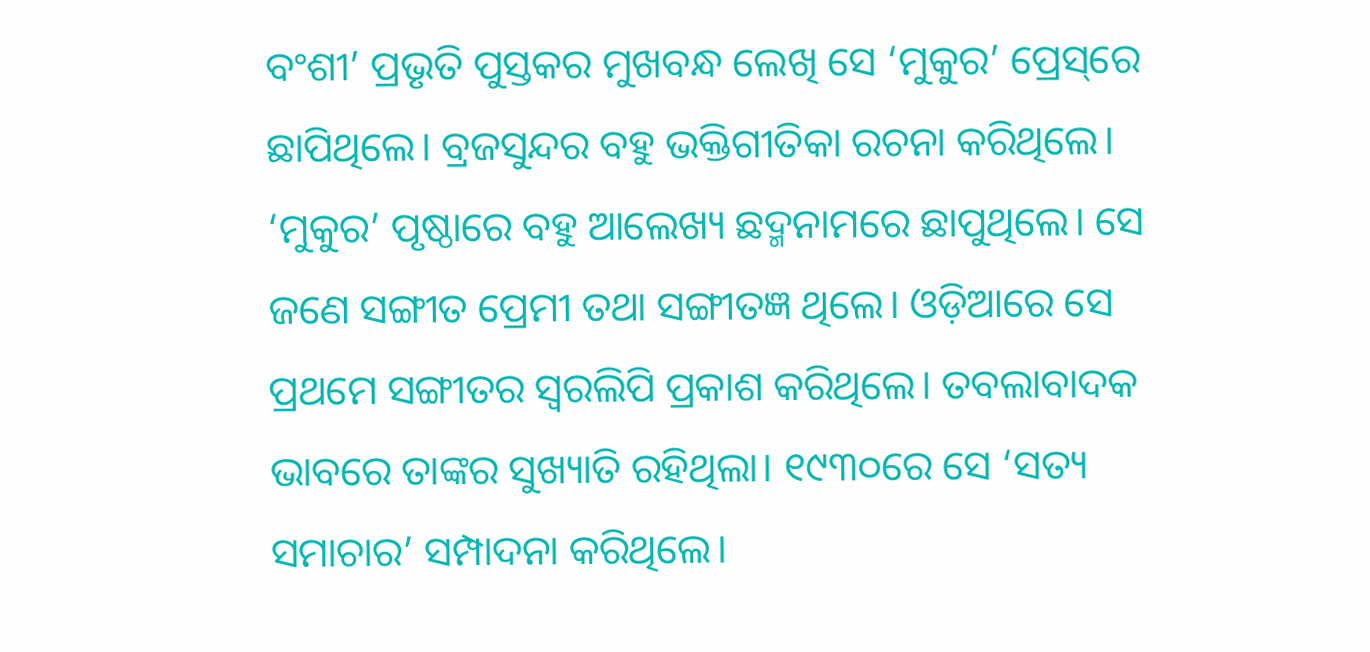ବଂଶୀ’ ପ୍ରଭୃତି ପୁସ୍ତକର ମୁଖବନ୍ଧ ଲେଖି ସେ ‘ମୁକୁର’ ପ୍ରେସ୍‌‌ରେ ଛାପିଥିଲେ। ବ୍ରଜସୁନ୍ଦର ବହୁ ଭକ୍ତିଗୀତିକା ରଚନା କରିଥିଲେ। ‘ମୁକୁର’ ପୃଷ୍ଠାରେ ବହୁ ଆଲେଖ୍ୟ ଛଦ୍ମନାମରେ ଛାପୁଥିଲେ। ସେ ଜଣେ ସଙ୍ଗୀତ ପ୍ରେମୀ ତଥା ସଙ୍ଗୀତଜ୍ଞ ଥିଲେ। ଓଡ଼ିଆରେ ସେ ପ୍ରଥମେ ସଙ୍ଗୀତର ସ୍ୱରଲିପି ପ୍ରକାଶ କରିଥିଲେ। ତବଲାବାଦକ ଭାବରେ ତାଙ୍କର ସୁଖ୍ୟାତି ରହିଥିଲା। ୧୯୩୦ରେ ସେ ‘ସତ୍ୟ ସମାଚାର’ ସମ୍ପାଦନା କରିଥିଲେ।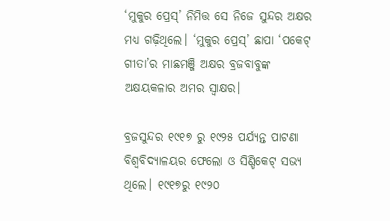‘ମୁକୁର ପ୍ରେସ୍‌‌’ ନିମିତ୍ତ ସେ ନିଜେ ସୁନ୍ଦର ଅକ୍ଷର ମଧ୍ୟ ଗଢ଼ିଥିଲେ। ‘ମୁକୁର ପ୍ରେସ୍‌‌’ ଛାପା ‘ପକେଟ୍‌‌ ଗୀତା’ର ମାଛମଞ୍ଜି ଅକ୍ଷର ବ୍ରଜବାବୁଙ୍କ ଅକ୍ଷୟକଳାର ଅମର ସ୍ୱାକ୍ଷର।

ବ୍ରଜସୁନ୍ଦର ୧୯୧୭ ରୁ ୧୯୨୫ ପର୍ଯ୍ୟନ୍ତ ପାଟଣା ବିଶ୍ୱବିଦ୍ୟାଳୟର ଫେଲୋ ଓ ସିଣ୍ଡିକେଟ୍‌‌ ସଭ୍ୟ ଥିଲେ। ୧୯୧୭ରୁ ୧୯୨୦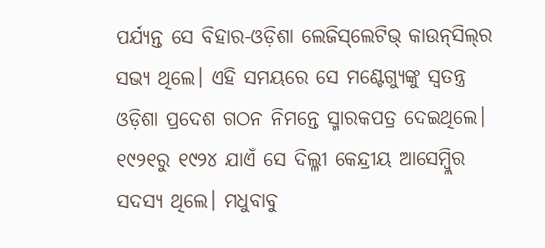ପର୍ଯ୍ୟନ୍ତ ସେ ବିହାର-ଓଡ଼ିଶା ଲେଜିସ୍‌‌ଲେଟିଭ୍‌‌ କାଉନ୍‌‌ସିଲ୍‌‌ର ସଭ୍ୟ ଥିଲେ। ଏହି ସମୟରେ ସେ ମଣ୍ଟେଗ୍ୟୁଙ୍କୁ ସ୍ୱତନ୍ତ୍ର ଓଡ଼ିଶା ପ୍ରଦେଶ ଗଠନ ନିମନ୍ତେ ସ୍ମାରକପତ୍ର ଦେଇଥିଲେ। ୧୯୨୧ରୁ ୧୯୨୪ ଯାଏଁ ସେ ଦିଲ୍ଳୀ କେନ୍ଦ୍ରୀୟ ଆସେମ୍ବ୍ଲିର ସଦସ୍ୟ ଥିଲେ। ମଧୁବାବୁ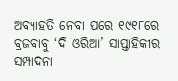ଅବ୍ୟାହତି ନେବା ପରେ ୧୯୧୮ରେ ବ୍ରଜବାବୁ ‘ଦି ଓରିଆ’ ସାପ୍ତାହିକୀର ସମ୍ପାଦନା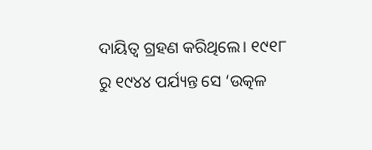ଦାୟିତ୍ୱ ଗ୍ରହଣ କରିଥିଲେ। ୧୯୧୮ ରୁ ୧୯୪୪ ପର୍ଯ୍ୟନ୍ତ ସେ ‘ଉତ୍କଳ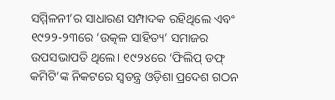ସମ୍ମିଳନୀ’ର ସାଧାରଣ ସମ୍ପାଦକ ରହିଥିଲେ ଏବଂ ୧୯୨୨-୨୩ରେ ‘ଉତ୍କଳ ସାହିତ୍ୟ’ ସମାଜର ଉପସଭାପତି ଥିଲେ। ୧୯୨୪ରେ ‘ଫିଲିପ୍‌‌ ଡଫ୍‌‌ କମିଟି’ଙ୍କ ନିକଟରେ ସ୍ୱତନ୍ତ୍ର ଓଡ଼ିଶା ପ୍ରଦେଶ ଗଠନ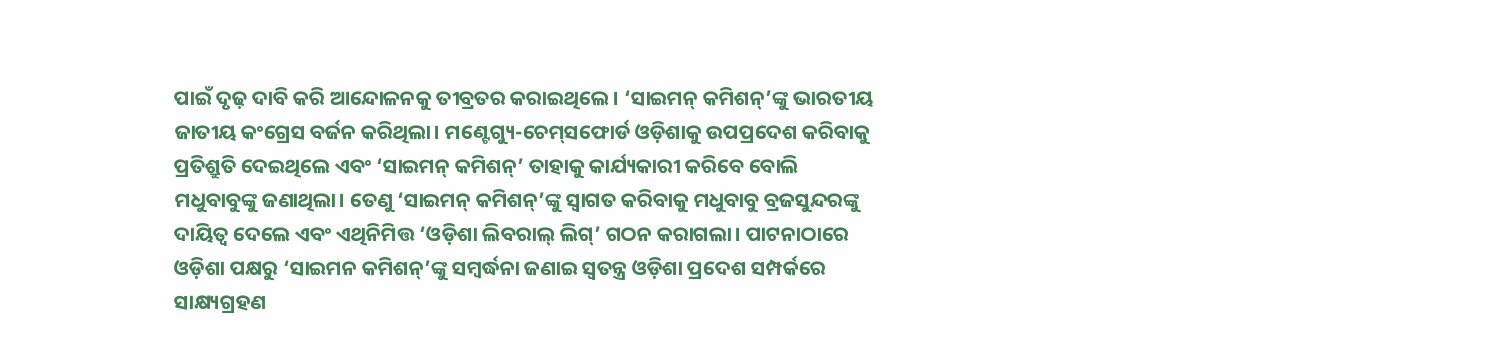ପାଇଁ ଦୃଢ଼ ଦାବି କରି ଆନ୍ଦୋଳନକୁ ତୀବ୍ରତର କରାଇଥିଲେ। ‘ସାଇମନ୍‌‌ କମିଶନ୍‌‌’ଙ୍କୁ ଭାରତୀୟ ଜାତୀୟ କଂଗ୍ରେସ ବର୍ଜନ କରିଥିଲା। ମଣ୍ଟେଗ୍ୟୁ-ଚେମ୍‌‌ସଫୋର୍ଡ ଓଡ଼ିଶାକୁ ଉପପ୍ରଦେଶ କରିବାକୁ ପ୍ରତିଶ୍ରୁତି ଦେଇଥିଲେ ଏବଂ ‘ସାଇମନ୍‌‌ କମିଶନ୍‌‌’ ତାହାକୁ କାର୍ଯ୍ୟକାରୀ କରିବେ ବୋଲି ମଧୁବାବୁଙ୍କୁ ଜଣାଥିଲା। ତେଣୁ ‘ସାଇମନ୍‌‌ କମିଶନ୍‌‌’ଙ୍କୁ ସ୍ୱାଗତ କରିବାକୁ ମଧୁବାବୁ ବ୍ରଜସୁନ୍ଦରଙ୍କୁ ଦାୟିତ୍ୱ ଦେଲେ ଏବଂ ଏଥିନିମିତ୍ତ ‘ଓଡ଼ିଶା ଲିବରାଲ୍‌‌ ଲିଗ୍‌‌’ ଗଠନ କରାଗଲା। ପାଟନାଠାରେ ଓଡ଼ିଶା ପକ୍ଷରୁ ‘ସାଇମନ କମିଶନ୍‌‌’ଙ୍କୁ ସମ୍ବର୍ଦ୍ଧନା ଜଣାଇ ସ୍ୱତନ୍ତ୍ର ଓଡ଼ିଶା ପ୍ରଦେଶ ସମ୍ପର୍କରେ ସାକ୍ଷ୍ୟଗ୍ରହଣ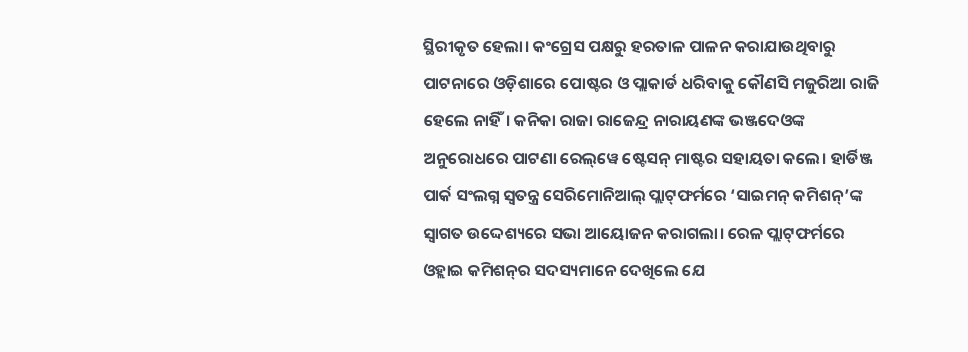ସ୍ଥିରୀକୃତ ହେଲା। କଂଗ୍ରେସ ପକ୍ଷରୁ ହରତାଳ ପାଳନ କରାଯାଉଥିବାରୁ ପାଟନାରେ ଓଡ଼ିଶାରେ ପୋଷ୍ଟର ଓ ପ୍ଲାକାର୍ଡ ଧରିବାକୁ କୌଣସି ମଜୁରିଆ ରାଜି ହେଲେ ନାହିଁ। କନିକା ରାଜା ରାଜେନ୍ଦ୍ର ନାରାୟଣଙ୍କ ଭଞ୍ଜଦେଓଙ୍କ ଅନୁରୋଧରେ ପାଟଣା ରେଲ୍‌‌ୱେ ଷ୍ଟେସନ୍‌‌ ମାଷ୍ଟର ସହାୟତା କଲେ। ହାର୍ଡିଞ୍ଜ ପାର୍କ ସଂଲଗ୍ନ ସ୍ୱତନ୍ତ୍ର ସେରିମୋନିଆଲ୍‌‌ ପ୍ଲାଟ୍‌‌ଫର୍ମରେ ‘ସାଇମନ୍‌‌ କମିଶନ୍‌‌’ଙ୍କ ସ୍ୱାଗତ ଉଦ୍ଦେଶ୍ୟରେ ସଭା ଆୟୋଜନ କରାଗଲା। ରେଳ ପ୍ଲାଟ୍‌‌ଫର୍ମରେ ଓହ୍ଲାଇ କମିଶନ୍‌‌ର ସଦସ୍ୟମାନେ ଦେଖିଲେ ଯେ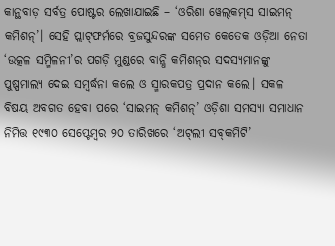କାନ୍ଥବାଡ଼ ସର୍ବତ୍ର ପୋଷ୍ଟର ଲେଖାଯାଇଛି – ‘ଓରିଶା ୱେଲ୍‌‌କମ୍‌‌ସ ସାଇମନ୍‌‌ କମିଶନ୍‌‌’। ସେହି ପ୍ଲାଟ୍‌‌ଫର୍ମରେ ବ୍ରଜସୁନ୍ଦରଙ୍କ ସମେତ କେତେକ ଓଡ଼ିଆ ନେତା ‘ଉତ୍କଳ ସମ୍ମିଳନୀ’ର ପଗଡ଼ି ମୁଣ୍ଡରେ ବାନ୍ଧି କମିଶନ୍‌‌ର ସଦସ୍ୟମାନଙ୍କୁ ପୁଷ୍ପମାଲ୍ୟ ଦେଇ ସମ୍ବର୍ଦ୍ଧନା କଲେ ଓ ସ୍ମାରକପତ୍ର ପ୍ରଦାନ କଲେ। ସକଳ ବିଷୟ ଅବଗତ ହେବା ପରେ ‘ସାଇମନ୍‌‌ କମିଶନ୍‌‌’ ଓଡ଼ିଶା ସମସ୍ୟା ସମାଧାନ ନିମିତ୍ତ ୧୯୩୦ ସେପ୍ଟେମ୍ବର ୨୦ ତାରିଖରେ ‘ଅଟ୍‌‌ଲୀ ସବ୍‌‌କମିଟି’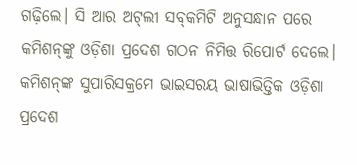ଗଢ଼ିଲେ। ସି ଆର ଅଟ୍‌‌ଲୀ ସବ୍‌‌କମିଟି ଅନୁସନ୍ଧାନ ପରେ କମିଶନ୍‌‌ଙ୍କୁ ଓଡ଼ିଶା ପ୍ରଦେଶ ଗଠନ ନିମିତ୍ତ ରିପୋର୍ଟ ଦେଲେ। କମିଶନ୍‌‌ଙ୍କ ସୁପାରିସକ୍ରମେ ଭାଇସରୟ ଭାଷାଭିତ୍ତିକ ଓଡ଼ିଶା ପ୍ରଦେଶ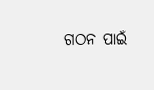ଗଠନ ପାଇଁ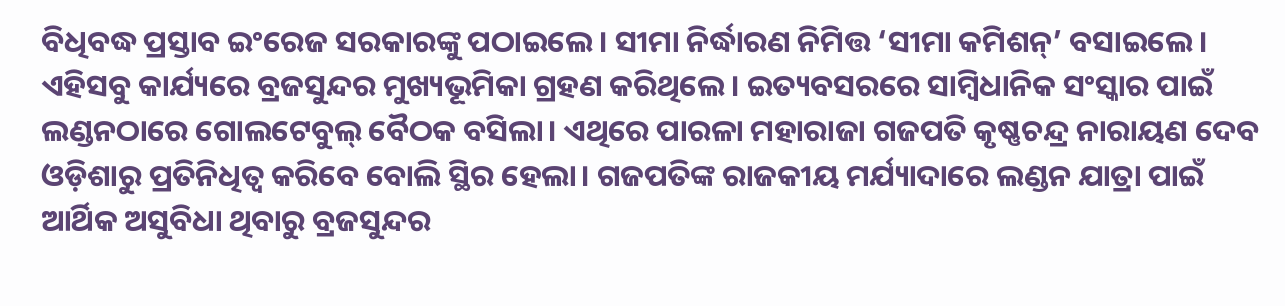ବିଧିବଦ୍ଧ ପ୍ରସ୍ତାବ ଇଂରେଜ ସରକାରଙ୍କୁ ପଠାଇଲେ। ସୀମା ନିର୍ଦ୍ଧାରଣ ନିମିତ୍ତ ‘ସୀମା କମିଶନ୍‌‌’ ବସାଇଲେ। ଏହିସବୁ କାର୍ଯ୍ୟରେ ବ୍ରଜସୁନ୍ଦର ମୁଖ୍ୟଭୂମିକା ଗ୍ରହଣ କରିଥିଲେ। ଇତ୍ୟବସରରେ ସାମ୍ବିଧାନିକ ସଂସ୍କାର ପାଇଁ ଲଣ୍ଡନଠାରେ ଗୋଲଟେବୁଲ୍‌‌ ବୈଠକ ବସିଲା। ଏଥିରେ ପାରଳା ମହାରାଜା ଗଜପତି କୃଷ୍ଣଚନ୍ଦ୍ର ନାରାୟଣ ଦେବ ଓଡ଼ିଶାରୁ ପ୍ରତିନିଧିତ୍ୱ କରିବେ ବୋଲି ସ୍ଥିର ହେଲା। ଗଜପତିଙ୍କ ରାଜକୀୟ ମର୍ଯ୍ୟାଦାରେ ଲଣ୍ଡନ ଯାତ୍ରା ପାଇଁ ଆର୍ଥିକ ଅସୁବିଧା ଥିବାରୁ ବ୍ରଜସୁନ୍ଦର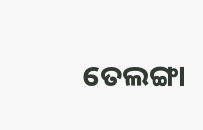ତେଲଙ୍ଗା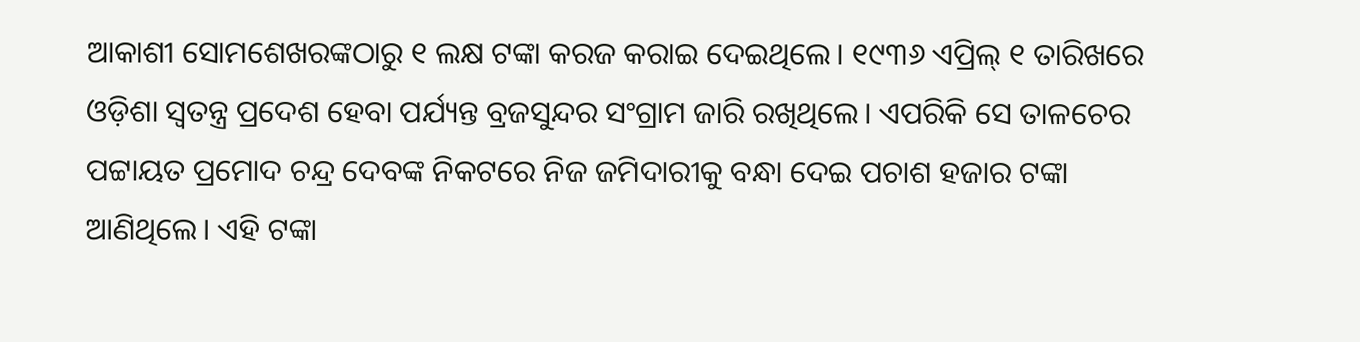ଆକାଶୀ ସୋମଶେଖରଙ୍କଠାରୁ ୧ ଲକ୍ଷ ଟଙ୍କା କରଜ କରାଇ ଦେଇଥିଲେ। ୧୯୩୬ ଏପ୍ରିଲ୍‌‌ ୧ ତାରିଖରେ ଓଡ଼ିଶା ସ୍ୱତନ୍ତ୍ର ପ୍ରଦେଶ ହେବା ପର୍ଯ୍ୟନ୍ତ ବ୍ରଜସୁନ୍ଦର ସଂଗ୍ରାମ ଜାରି ରଖିଥିଲେ। ଏପରିକି ସେ ତାଳଚେର ପଟ୍ଟାୟତ ପ୍ରମୋଦ ଚନ୍ଦ୍ର ଦେବଙ୍କ ନିକଟରେ ନିଜ ଜମିଦାରୀକୁ ବନ୍ଧା ଦେଇ ପଚାଶ ହଜାର ଟଙ୍କା ଆଣିଥିଲେ। ଏହି ଟଙ୍କା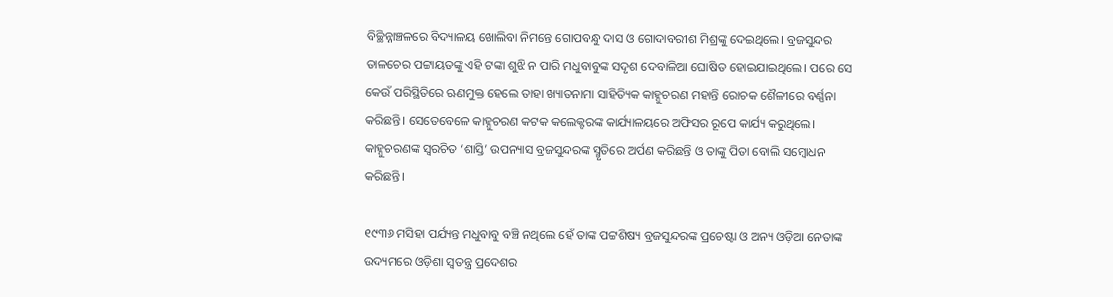ବିଚ୍ଛିନ୍ନାଞ୍ଚଳରେ ବିଦ୍ୟାଳୟ ଖୋଲିବା ନିମନ୍ତେ ଗୋପବନ୍ଧୁ ଦାସ ଓ ଗୋଦାବରୀଶ ମିଶ୍ରଙ୍କୁ ଦେଇଥିଲେ। ବ୍ରଜସୁନ୍ଦର ତାଳଚେର ପଟ୍ଟାୟତଙ୍କୁ ଏହି ଟଙ୍କା ଶୁଝି ନ ପାରି ମଧୁବାବୁଙ୍କ ସଦୃଶ ଦେବାଳିଆ ଘୋଷିତ ହୋଇଯାଇଥିଲେ। ପରେ ସେ କେଉଁ ପରିସ୍ଥିତିରେ ଋଣମୁକ୍ତ ହେଲେ ତାହା ଖ୍ୟାତନାମା ସାହିତ୍ୟିକ କାହ୍ନୁଚରଣ ମହାନ୍ତି ରୋଚକ ଶୈଳୀରେ ବର୍ଣ୍ଣନା କରିଛନ୍ତି। ସେତେବେଳେ କାହ୍ନୁଚରଣ କଟକ କଲେକ୍ଟରଙ୍କ କାର୍ଯ୍ୟାଳୟରେ ଅଫିସର ରୂପେ କାର୍ଯ୍ୟ କରୁଥିଲେ। କାହ୍ନୁଚରଣଙ୍କ ସ୍ୱରଚିତ ‘ଶାସ୍ତି’ ଉପନ୍ୟାସ ବ୍ରଜସୁନ୍ଦରଙ୍କ ସ୍ମୃତିରେ ଅର୍ପଣ କରିଛନ୍ତି ଓ ତାଙ୍କୁ ପିତା ବୋଲି ସମ୍ବୋଧନ କରିଛନ୍ତି।

୧୯୩୬ ମସିହା ପର୍ଯ୍ୟନ୍ତ ମଧୁବାବୁ ବଞ୍ଚି ନଥିଲେ ହେଁ ତାଙ୍କ ପଟ୍ଟଶିଷ୍ୟ ବ୍ରଜସୁନ୍ଦରଙ୍କ ପ୍ରଚେଷ୍ଟା ଓ ଅନ୍ୟ ଓଡ଼ିଆ ନେତାଙ୍କ ଉଦ୍ୟମରେ ଓଡ଼ିଶା ସ୍ୱତନ୍ତ୍ର ପ୍ରଦେଶର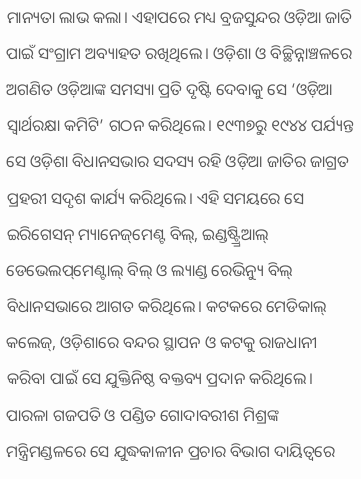ମାନ୍ୟତା ଲାଭ କଲା। ଏହାପରେ ମଧ୍ୟ ବ୍ରଜସୁନ୍ଦର ଓଡ଼ିଆ ଜାତି ପାଇଁ ସଂଗ୍ରାମ ଅବ୍ୟାହତ ରଖିଥିଲେ। ଓଡ଼ିଶା ଓ ବିଚ୍ଛିନ୍ନାଞ୍ଚଳରେ ଅଗଣିତ ଓଡ଼ିଆଙ୍କ ସମସ୍ୟା ପ୍ରତି ଦୃଷ୍ଟି ଦେବାକୁ ସେ ‘ଓଡ଼ିଆ ସ୍ୱାର୍ଥରକ୍ଷା କମିଟି’ ଗଠନ କରିଥିଲେ। ୧୯୩୭ରୁ ୧୯୪୪ ପର୍ଯ୍ୟନ୍ତ ସେ ଓଡ଼ିଶା ବିଧାନସଭାର ସଦସ୍ୟ ରହି ଓଡ଼ିଆ ଜାତିର ଜାଗ୍ରତ ପ୍ରହରୀ ସଦୃଶ କାର୍ଯ୍ୟ କରିଥିଲେ। ଏହି ସମୟରେ ସେ ଇରିଗେସନ୍‌‌ ମ୍ୟାନେଜ୍‌‌ମେଣ୍ଟ ବିଲ୍‌‌, ଇଣ୍ଡଷ୍ଟ୍ର୍ରିଆଲ୍‌‌ ଡେଭେଲପ୍‌‌ମେଣ୍ଟାଲ୍‌‌ ବିଲ୍‌‌ ଓ ଲ୍ୟାଣ୍ଡ ରେଭିନ୍ୟୁ ବିଲ୍‌‌ ବିଧାନସଭାରେ ଆଗତ କରିଥିଲେ। କଟକରେ ମେଡିକାଲ୍‌‌ କଲେଜ୍‌‌, ଓଡ଼ିଶାରେ ବନ୍ଦର ସ୍ଥାପନ ଓ କଟକୁ ରାଜଧାନୀ କରିବା ପାଇଁ ସେ ଯୁକ୍ତିନିଷ୍ଠ ବକ୍ତବ୍ୟ ପ୍ରଦାନ କରିଥିଲେ। ପାରଳା ଗଜପତି ଓ ପଣ୍ଡିତ ଗୋଦାବରୀଶ ମିଶ୍ରଙ୍କ ମନ୍ତ୍ରିମଣ୍ଡଳରେ ସେ ଯୁଦ୍ଧକାଳୀନ ପ୍ରଚାର ବିଭାଗ ଦାୟିତ୍ୱରେ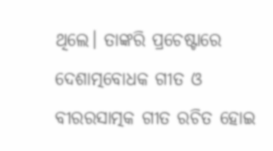ଥିଲେ। ତାଙ୍କରି ପ୍ରଚେଷ୍ଟାରେ ଦେଶାତ୍ମବୋଧକ ଗୀତ ଓ ବୀରରସାତ୍ମକ ଗୀତ ରଚିତ ହୋଇ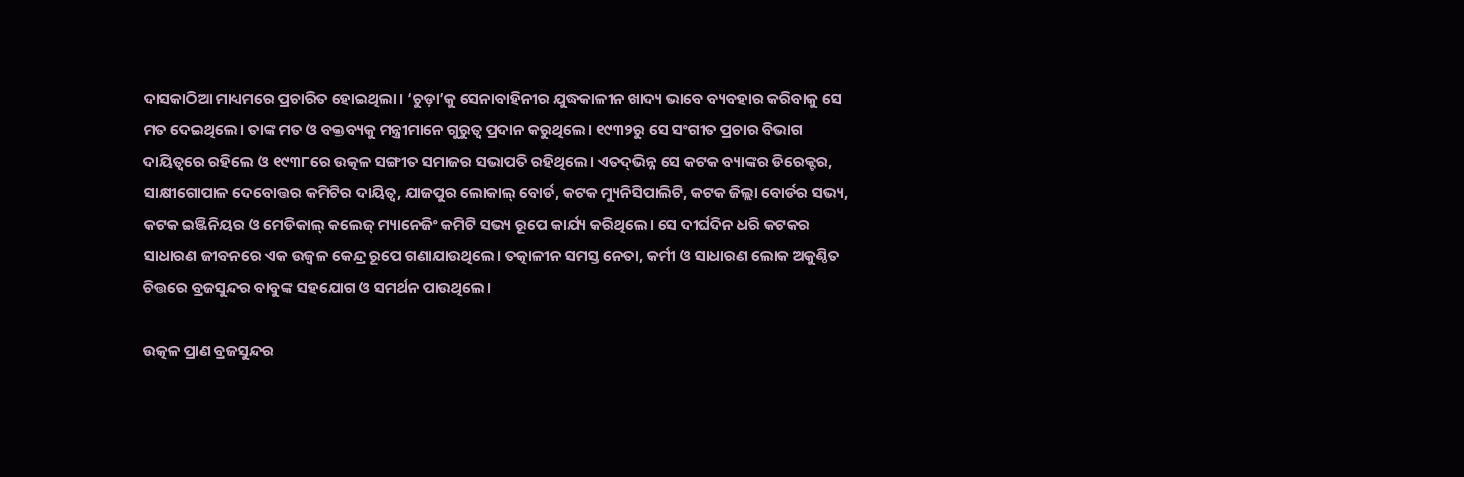ଦାସକାଠିଆ ମାଧ୍ୟମରେ ପ୍ରଚାରିତ ହୋଇଥିଲା। ‘ଚୁଡ଼ା’କୁ ସେନାବାହିନୀର ଯୁଦ୍ଧକାଳୀନ ଖାଦ୍ୟ ଭାବେ ବ୍ୟବହାର କରିବାକୁ ସେ ମତ ଦେଇଥିଲେ। ତାଙ୍କ ମତ ଓ ବକ୍ତବ୍ୟକୁ ମନ୍ତ୍ରୀମାନେ ଗୁରୁତ୍ୱ ପ୍ରଦାନ କରୁଥିଲେ। ୧୯୩୨ରୁ ସେ ସଂଗୀତ ପ୍ରଚାର ବିଭାଗ ଦାୟିତ୍ୱରେ ରହିଲେ ଓ ୧୯୩୮ରେ ଉତ୍କଳ ସଙ୍ଗୀତ ସମାଜର ସଭାପତି ରହିଥିଲେ। ଏତଦ୍‌‌ଭିନ୍ନ ସେ କଟକ ବ୍ୟାଙ୍କର ଡିରେକ୍ଟର, ସାକ୍ଷୀଗୋପାଳ ଦେବୋତ୍ତର କମିଟିର ଦାୟିତ୍ୱ, ଯାଜପୁର ଲୋକାଲ୍‌‌ ବୋର୍ଡ, କଟକ ମ୍ୟୁନିସିପାଲିଟି, କଟକ ଜିଲ୍ଲା ବୋର୍ଡର ସଭ୍ୟ, କଟକ ଇଞ୍ଜିନିୟର ଓ ମେଡିକାଲ୍‌‌ କଲେଜ୍‌‌ ମ୍ୟାନେଜିଂ କମିଟି ସଭ୍ୟ ରୂପେ କାର୍ଯ୍ୟ କରିଥିଲେ। ସେ ଦୀର୍ଘଦିନ ଧରି କଟକର ସାଧାରଣ ଜୀବନରେ ଏକ ଉଜ୍ୱଳ କେନ୍ଦ୍ର ରୂପେ ଗଣାଯାଉଥିଲେ। ତତ୍କାଳୀନ ସମସ୍ତ ନେତା, କର୍ମୀ ଓ ସାଧାରଣ ଲୋକ ଅକୁଣ୍ଠିତ ଚିତ୍ତରେ ବ୍ରଜସୁନ୍ଦର ବାବୁଙ୍କ ସହଯୋଗ ଓ ସମର୍ଥନ ପାଉଥିଲେ।

ଉତ୍କଳ ପ୍ରାଣ ବ୍ରଜସୁନ୍ଦର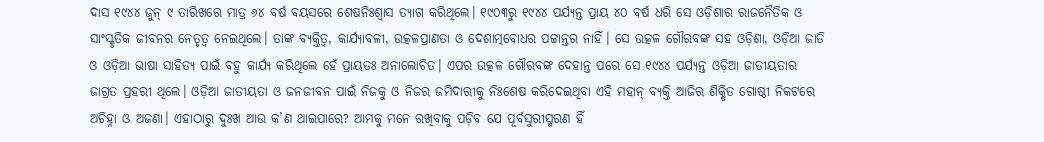ଦାସ ୧୯୪୪ ଜୁନ୍‌‌ ୯ ତାରିଖରେ ମାତ୍ର ୬୪ ବର୍ଷ ବୟସରେ ଶେଷନିଃଶ୍ୱାସ ତ୍ୟାଗ କରିଥିଲେ। ୧୯୦୩ରୁ ୧୯୪୪ ପର୍ଯ୍ୟନ୍ତ ପ୍ରାୟ ୪୦ ବର୍ଷ ଧରି ସେ ଓଡ଼ିଶାର ରାଜନୈତିକ ଓ ସାଂସ୍କୃତିକ ଜୀବନର ନେତୃତ୍ୱ ନେଇଥିଲେ। ତାଙ୍କ ବ୍ୟକ୍ତିତ୍ୱ, କାର୍ଯ୍ୟାବଳୀ, ଉତ୍କଳପ୍ରାଣତା ଓ ଦେଶାତ୍ମବୋଧର ପଟ୍ଟାନ୍ତର ନାହିଁ। ସେ ଉତ୍କଳ ଗୌରବଙ୍କ ସହ ଓଡ଼ିଶା, ଓଡ଼ିଆ ଜାତି ଓ ଓଡ଼ିଆ ଭାଷା ସାହିତ୍ୟ ପାଇଁ ବହୁ କାର୍ଯ୍ୟ କରିଥିଲେ ହେଁ ପ୍ରାୟତଃ ଅନାଲୋଚିତ। ଏପର ଉତ୍କଳ ଗୌରବଙ୍କ ଦେହାନ୍ତ ପରେ ସେ ୧୯୪୪ ପର୍ଯ୍ୟନ୍ତ ଓଡ଼ିଆ ଜାତୀୟତାର ଜାଗ୍ରତ ପ୍ରହରୀ ଥିଲେ। ଓଡ଼ିଆ ଜାତୀୟତା ଓ ଜନଜୀବନ ପାଇଁ ନିଜକୁ ଓ ନିଜର ଜମିଦାରୀକୁ ନିଃଶେଷ କରିଦେଇଥିବା ଏହି ମହାନ୍‌‌ ବ୍ୟକ୍ତି ଆଜିର ଶିକ୍ଷିତ ଗୋଷ୍ଠୀ ନିକଟରେ ଅଚିହ୍ନା ଓ ଅଜଣା। ଏହାଠାରୁ ଦୁଃଖ ଆଉ କ’ଣ ଥାଇପାରେ? ଆମକୁ ମନେ ରଖିବାକୁ ପଡ଼ିବ ଯେ ପୂର୍ବସୁରୀସ୍ମରଣ ହିଁ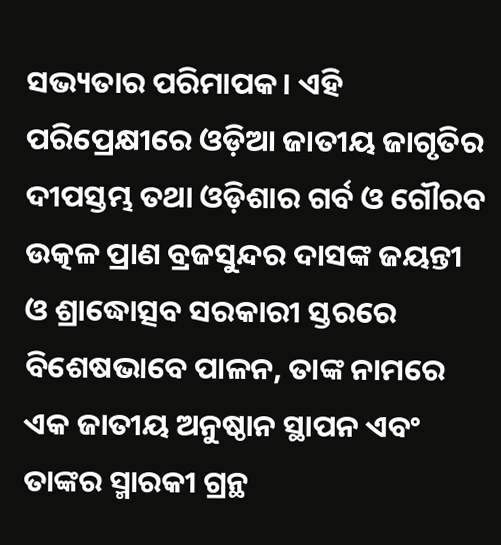ସଭ୍ୟତାର ପରିମାପକ। ଏହି ପରିପ୍ରେକ୍ଷୀରେ ଓଡ଼ିଆ ଜାତୀୟ ଜାଗୃତିର ଦୀପସ୍ତମ୍ଭ ତଥା ଓଡ଼ିଶାର ଗର୍ବ ଓ ଗୌରବ ଉତ୍କଳ ପ୍ରାଣ ବ୍ରଜସୁନ୍ଦର ଦାସଙ୍କ ଜୟନ୍ତୀ ଓ ଶ୍ରାଦ୍ଧୋତ୍ସବ ସରକାରୀ ସ୍ତରରେ ବିଶେଷଭାବେ ପାଳନ, ତାଙ୍କ ନାମରେ ଏକ ଜାତୀୟ ଅନୁଷ୍ଠାନ ସ୍ଥାପନ ଏବଂ ତାଙ୍କର ସ୍ମାରକୀ ଗ୍ରନ୍ଥ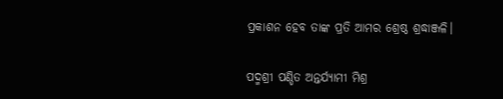ପ୍ରକାଶନ ହେବ ତାଙ୍କ ପ୍ରତି ଆମର ଶ୍ରେଷ୍ଠ ଶ୍ରଦ୍ଧାଞ୍ଜଳି।

ପଦ୍ମଶ୍ରୀ ପଣ୍ଡିତ ଅନ୍ତର୍ଯ୍ୟାମୀ ମିଶ୍ର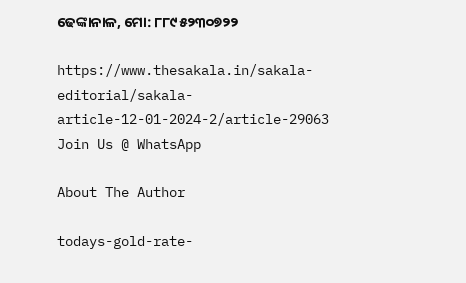ଢେଙ୍କାନାଳ, ମୋ: ୮୮୯୫୨୩୦୭୨୨

https://www.thesakala.in/sakala-editorial/sakala-article-12-01-2024-2/article-29063
Join Us @ WhatsApp

About The Author

todays-gold-rate-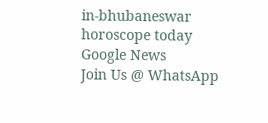in-bhubaneswar
horoscope today
Google News
Join Us @ WhatsApp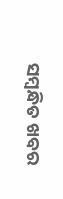ସମ୍ବନ୍ଧିତ ଖବର